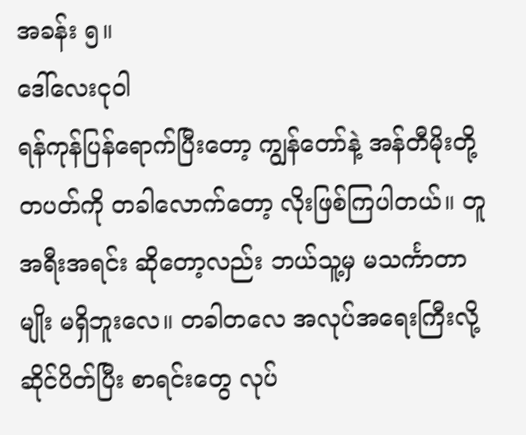အခန်း ၅။
ဒေါ်လေးငုဝါ
ရန်ကုန်ပြန်ရောက်ပြီးတော့ ကျွန်တော်နဲ့ အန်တီမိုးတို့ တပတ်ကို တခါလောက်တော့ လိုးဖြစ်ကြပါတယ်။ တူအရီးအရင်း ဆိုတော့လည်း ဘယ်သူ့မှ မသင်္ကာတာမျိုး မရှိဘူးလေ။ တခါတလေ အလုပ်အရေးကြီးလို့ ဆိုင်ပိတ်ပြီး စာရင်းတွေ လုပ်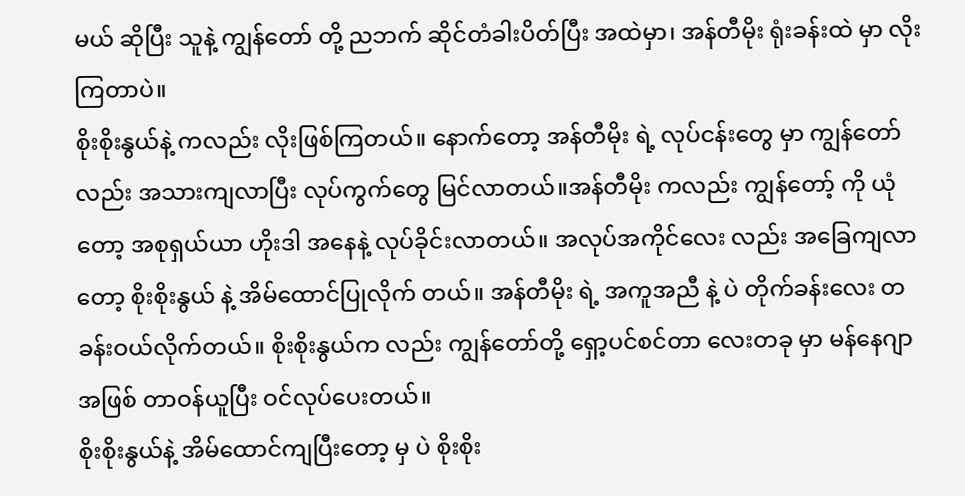မယ် ဆိုပြီး သူနဲ့ ကျွန်တော် တို့ ညဘက် ဆိုင်တံခါးပိတ်ပြီး အထဲမှာ၊ အန်တီမိုး ရုံးခန်းထဲ မှာ လိုးကြတာပဲ။
စိုးစိုးနွယ်နဲ့ ကလည်း လိုးဖြစ်ကြတယ်။ နောက်တော့ အန်တီမိုး ရဲ့ လုပ်ငန်းတွေ မှာ ကျွန်တော်လည်း အသားကျလာပြီး လုပ်ကွက်တွေ မြင်လာတယ်။အန်တီမိုး ကလည်း ကျွန်တော့် ကို ယုံတော့ အစုရှယ်ယာ ဟိုးဒါ အနေနဲ့ လုပ်ခိုင်းလာတယ်။ အလုပ်အကိုင်လေး လည်း အခြေကျလာတော့ စိုးစိုးနွယ် နဲ့ အိမ်ထောင်ပြုလိုက် တယ်။ အန်တီမိုး ရဲ့ အကူအညီ နဲ့ ပဲ တိုက်ခန်းလေး တခန်းဝယ်လိုက်တယ်။ စိုးစိုးနွယ်က လည်း ကျွန်တော်တို့ ရှော့ပင်စင်တာ လေးတခု မှာ မန်နေဂျာ အဖြစ် တာဝန်ယူပြီး ဝင်လုပ်ပေးတယ်။
စိုးစိုးနွယ်နဲ့ အိမ်ထောင်ကျပြီးတော့ မှ ပဲ စိုးစိုး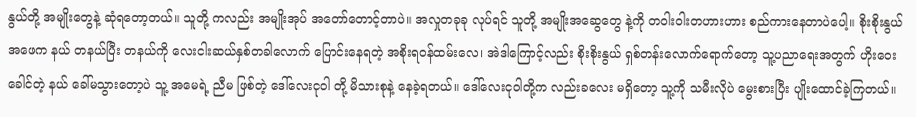နွယ်တို့ အမျိုးတွေနဲ့ ဆုံရတော့တယ်။ သူတို့ ကလည်း အမျိုးအုပ် အတော်တောင့်တာပဲ။ အလှုတခုခု လုပ်ရင် သူတို့ အမျိုးအဆွေတွေ နဲ့ကို တဝါးဝါးတဟားဟား စည်ကားနေတာပဲပေါ့။ စိုးစိုးနွယ် အဖေက နယ် တနယ်ပြီး တနယ်ကို လေးငါးဆယ်နှစ်တခါလောက် ပြောင်းနေရတဲ့ အစိုးရဝန်ထမ်းလေ၊ အဲဒါကြောင့်လည်း စိုးစိုးနွယ် ရှစ်တန်းလောက်ရောက်တော့ သူ့ပညာရေးအတွက် ဟိုးဝေးခေါင်တဲ့ နယ် ခေါ်မသွားတော့ပဲ သူ့ အမေရဲ့ ညီမ ဖြစ်တဲ့ ဒေါ်လေးငုဝါ တို့ မိသားစုနဲ့ နေခဲ့ရတယ်။ ဒေါ်လေးငုဝါတို့က လည်းခလေး မရှိတော့ သူ့ကို သမီးလိုပဲ မွေးစားပြီး ပျိုးထောင်ခဲ့ကြတယ်။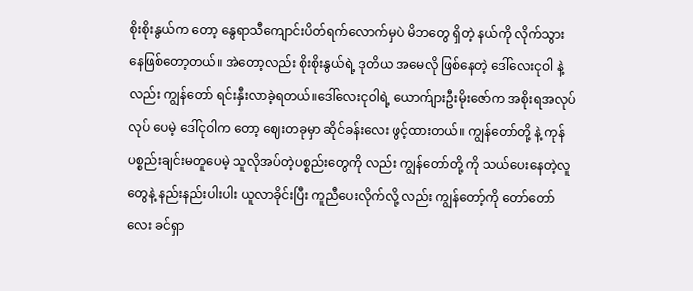စိုးစိုးနွယ်က တော့ နွေရာသီကျောင်းပိတ်ရက်လောက်မှပဲ မိဘတွေ ရှိတဲ့ နယ်ကို လိုက်သွားနေဖြစ်တော့တယ်။ အဲတော့လည်း စိုးစိုးနွယ်ရဲ့ ဒုတိယ အမေလို ဖြစ်နေတဲ့ ဒေါ်လေးငုဝါ နဲ့လည်း ကျွန်တော် ရင်းနှီးလာခဲ့ရတယ်။ဒေါ်လေးငုဝါရဲ့ ယောက်ျားဦးမိုးဇော်က အစိုးရအလုပ်လုပ် ပေမဲ့ ဒေါ်ငုဝါက တော့ ဈေးတခုမှာ ဆိုင်ခန်းလေး ဖွင့်ထားတယ်။ ကျွန်တော်တို့ နဲ့ ကုန်ပစ္စည်းချင်းမတူပေမဲ့ သူလိုအပ်တဲ့ပစ္စည်းတွေကို လည်း ကျွန်တော်တို့ ကို သယ်ပေးနေတဲ့လူတွေနဲ့ နည်းနည်းပါးပါး ယူလာခိုင်းပြီး ကူညီပေးလိုက်လို့ လည်း ကျွန်တော့်ကို တော်တော်လေး ခင်ရှာ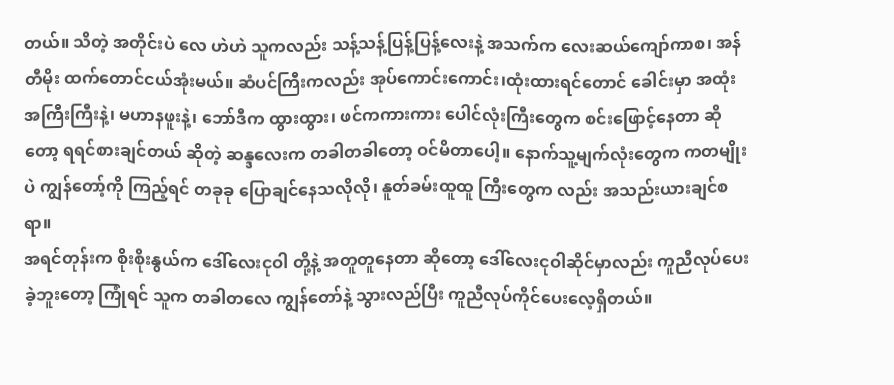တယ်။ သိတဲ့ အတိုင်းပဲ လေ ဟဲဟဲ သူကလည်း သန့်သန့်ပြန့်ပြန့်လေးနဲ့ အသက်က လေးဆယ်ကျော်ကာစ၊ အန်တီမိုး ထက်တောင်ငယ်အုံးမယ်။ ဆံပင်ကြီးကလည်း အုပ်ကောင်းကောင်း၊ထုံးထားရင်တောင် ခေါင်းမှာ အထုံးအကြီးကြီးနဲ့၊ မဟာနဖူးနဲ့၊ ဘော်ဒီက ထွားထွား၊ ဖင်ကကားကား ပေါင်လုံးကြီးတွေက စင်းဖြောင့်နေတာ ဆိုတော့ ရရင်စားချင်တယ် ဆိုတဲ့ ဆန္ဒလေးက တခါတခါတော့ ဝင်မိတာပေါ့။ နောက်သူ့မျက်လုံးတွေက ကတမျိုးပဲ ကျွန်တော့်ကို ကြည့်ရင် တခုခု ပြောချင်နေသလိုလို၊ နူတ်ခမ်းထူထူ ကြီးတွေက လည်း အသည်းယားချင်စရာ။
အရင်တုန်းက စိုးစိုးနွယ်က ဒေါ်လေးငုဝါ တို့နဲ့ အတူတူနေတာ ဆိုတော့ ဒေါ်လေးငုဝါဆိုင်မှာလည်း ကူညီလုပ်ပေးခဲ့ဘူးတော့ ကြုံရင် သူက တခါတလေ ကျွန်တော်နဲ့ သွားလည်ပြီး ကူညီလုပ်ကိုင်ပေးလေ့ရှိတယ်။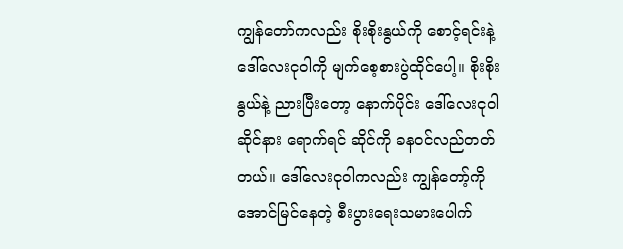ကျွန်တော်ကလည်း စိုးစိုးနွယ်ကို စောင့်ရင်းနဲ့ ဒေါ်လေးငုဝါကို မျက်စေ့စားပွဲထိုင်ပေါ့။ စိုးစိုးနွယ်နဲ့ ညားပြီးတော့ နောက်ပိုင်း ဒေါ်လေးငုဝါ ဆိုင်နား ရောက်ရင် ဆိုင်ကို ခနဝင်လည်တတ်တယ်။ ဒေါ်လေးငုဝါကလည်း ကျွန်တော့်ကို အောင်မြင်နေတဲ့ စီးပွားရေးသမားပေါက်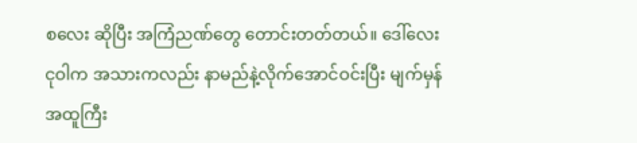စလေး ဆိုပြီး အကြံညဏ်တွေ တောင်းတတ်တယ်။ ဒေါ်လေးငုဝါက အသားကလည်း နာမည်နဲ့လိုက်အောင်ဝင်းပြီး မျက်မှန် အထူကြီး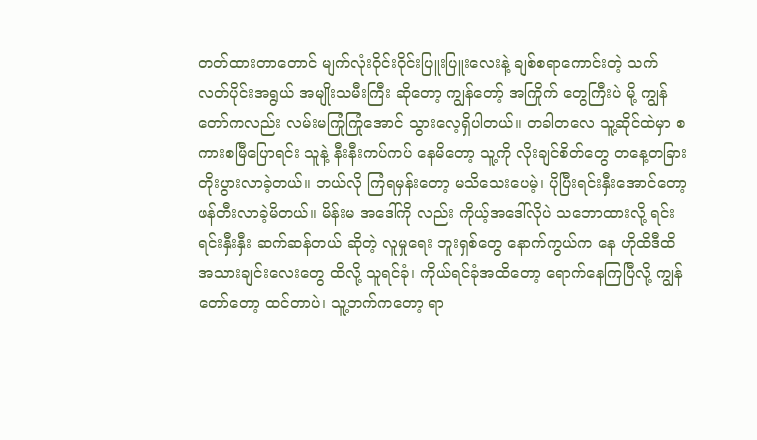တတ်ထားတာတောင် မျက်လုံးဝိုင်းဝိုင်းပြူးပြူးလေးနဲ့ ချစ်စရာကောင်းတဲ့ သက်လတ်ပိုင်းအရွယ် အမျိုးသမီးကြီး ဆိုတော့ ကျွန်တော့် အကြိုက် တွေကြီးပဲ မို့ ကျွန်တော်ကလည်း လမ်းမကြုံကြုံအောင် သွားလေ့ရှိပါတယ်။ တခါတလေ သူ့ဆိုင်ထဲမှာ စကားစမြီပြောရင်း သူနဲ့ နီးနီးကပ်ကပ် နေမိတော့ သူ့ကို လိုးချင်စိတ်တွေ တနေ့တခြား တိုးပွားလာခဲ့တယ်။ ဘယ်လို ကြံရမှန်းတော့ မသိသေးပေမဲ့၊ ပိုပြီးရင်းနှီးအောင်တော့ ဖန်တီးလာခဲ့မိတယ်။ မိန်းမ အဒေါ်ကို လည်း ကိုယ့်အဒေါ်လိုပဲ သဘောထားလို့ ရင်းရင်းနှီးနှီး ဆက်ဆန်တယ် ဆိုတဲ့ လူမှုရေး ဘူးရှစ်တွေ နောက်ကွယ်က နေ ဟိုထိဒီထိ အသားချင်းလေးတွေ ထိလို့ သူရင်ခုံ၊ ကိုယ်ရင်ခုံအထိတော့ ရောက်နေကြပြီလို့ ကျွန်တော်တော့ ထင်တာပဲ၊ သူ့ဘက်ကတော့ ရာ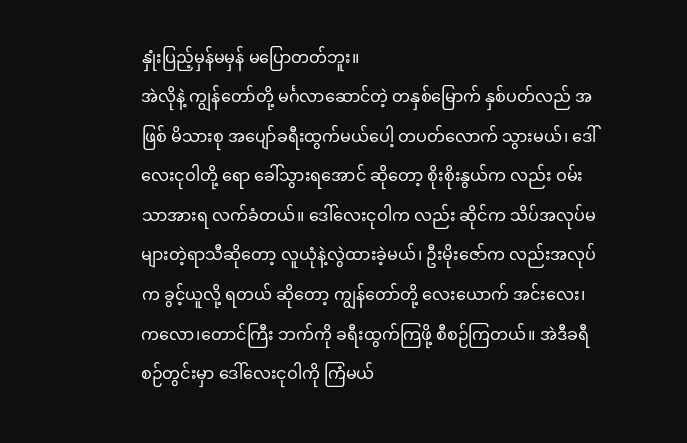နှုံးပြည့်မှန်မမှန် မပြောတတ်ဘူး။
အဲလိုနဲ့ ကျွန်တော်တို့ မင်္ဂလာဆောင်တဲ့ တနှစ်မြောက် နှစ်ပတ်လည် အဖြစ် မိသားစု အပျော်ခရီးထွက်မယ်ပေါ့ တပတ်လောက် သွားမယ်၊ ဒေါ်လေးငုဝါတို့ ရော ခေါ်သွားရအောင် ဆိုတော့ စိုးစိုးနွယ်က လည်း ဝမ်းသာအားရ လက်ခံတယ်။ ဒေါ်လေးငုဝါက လည်း ဆိုင်က သိပ်အလုပ်မများတဲ့ရာသီဆိုတော့ လူယုံနဲ့လွဲထားခဲ့မယ်၊ ဦးမိုးဇော်က လည်းအလုပ်က ခွင့်ယူလို့ ရတယ် ဆိုတော့ ကျွန်တော်တို့ လေးယောက် အင်းလေး၊ ကလော၊တောင်ကြီး ဘက်ကို ခရီးထွက်ကြဖို့ စီစဉ်ကြတယ်။ အဲဒီခရီစဉ်တွင်းမှာ ဒေါ်လေးငုဝါကို ကြံမယ်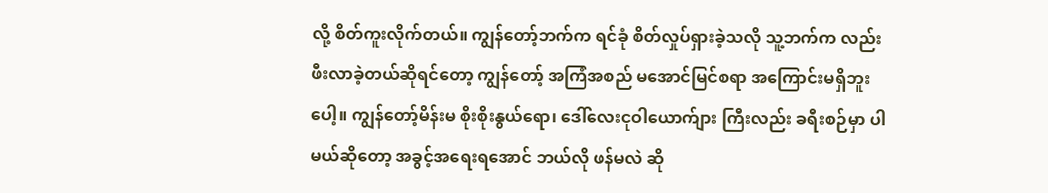လို့ စိတ်ကူးလိုက်တယ်။ ကျွန်တော့်ဘက်က ရင်ခုံ စိတ်လှုပ်ရှားခဲ့သလို သူ့ဘက်က လည်း ဖီးလာခဲ့တယ်ဆိုရင်တော့ ကျွန်တော့် အကြံအစည် မအောင်မြင်စရာ အကြောင်းမရှိဘူးပေါ့။ ကျွန်တော့်မိန်းမ စိုးစိုးနွယ်ရော၊ ဒေါ်လေးငုဝါယောက်ျား ကြီးလည်း ခရီးစဉ်မှာ ပါမယ်ဆိုတော့ အခွင့်အရေးရအောင် ဘယ်လို ဖန်မလဲ ဆို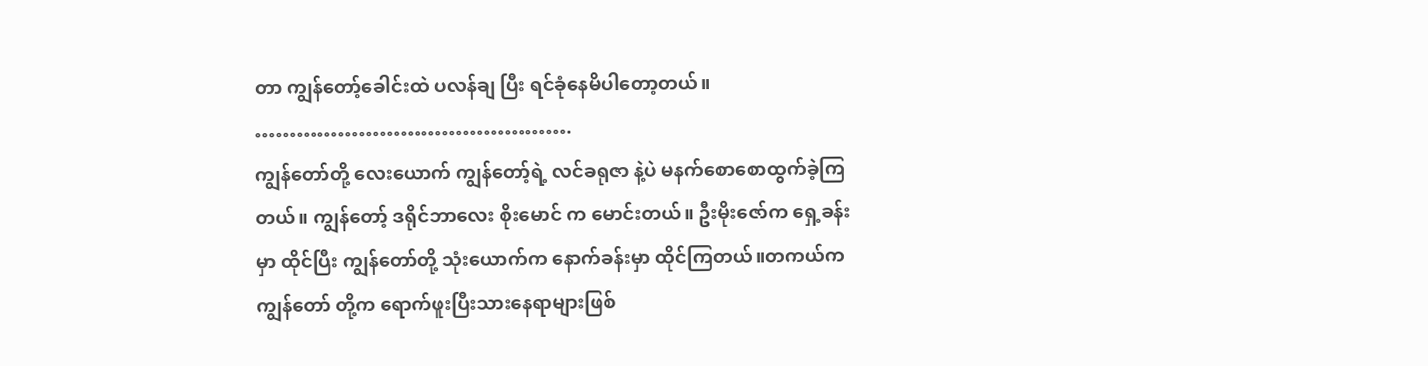တာ ကျွန်တော့်ခေါင်းထဲ ပလန်ချ ပြီး ရင်ခုံနေမိပါတော့တယ်။
……………………………………….
ကျွန်တော်တို့ လေးယောက် ကျွန်တော့်ရဲ့ လင်ခရုဇာ နဲ့ပဲ မနက်စောစောထွက်ခဲ့ကြတယ်။ ကျွန်တော့် ဒရိုင်ဘာလေး စိုးမောင် က မောင်းတယ်။ ဦးမိုးဇော်က ရှေ့ခန်းမှာ ထိုင်ပြီး ကျွန်တော်တို့ သုံးယောက်က နောက်ခန်းမှာ ထိုင်ကြတယ်။တကယ်က ကျွန်တော် တို့က ရောက်ဖူးပြီးသားနေရာများဖြစ်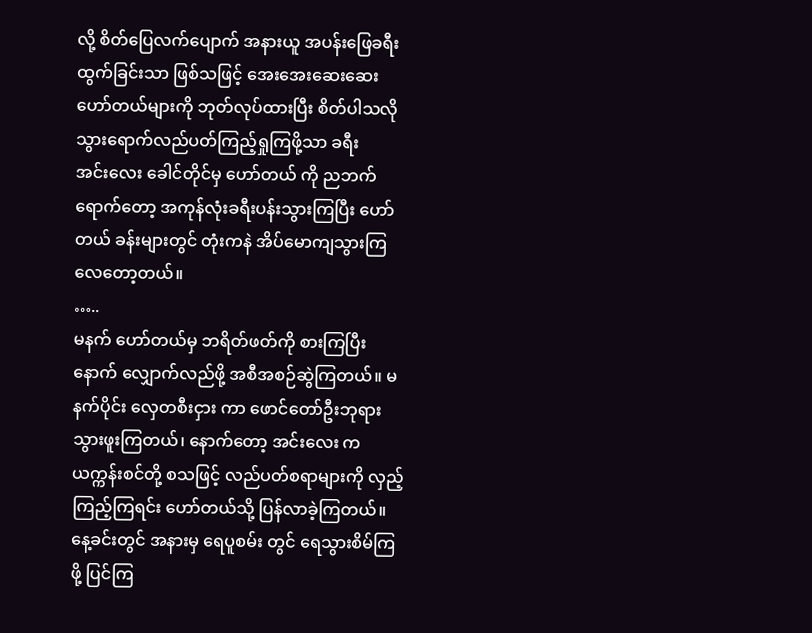လို့ စိတ်ပြေလက်ပျောက် အနားယူ အပန်းဖြေခရီးထွက်ခြင်းသာ ဖြစ်သဖြင့် အေးအေးဆေးဆေး ဟော်တယ်များကို ဘုတ်လုပ်ထားပြီး စိတ်ပါသလို သွားရောက်လည်ပတ်ကြည့်ရှုကြဖို့သာ ခရီး
အင်းလေး ခေါင်တိုင်မှ ဟော်တယ် ကို ညဘက်ရောက်တော့ အကုန်လုံးခရီးပန်းသွားကြပြီး ဟော်တယ် ခန်းများတွင် တုံးကနဲ အိပ်မောကျသွားကြလေတော့တယ်။
…..
မနက် ဟော်တယ်မှ ဘရိတ်ဖတ်ကို စားကြပြီး နောက် လျှောက်လည်ဖို့ အစီအစဉ်ဆွဲကြတယ်။ မနက်ပိုင်း လှေတစီးငှား ကာ ဖောင်တော်ဦးဘုရားသွားဖူးကြတယ်၊ နောက်တော့ အင်းလေး က ယက္ကန်းစင်တို့ စသဖြင့် လည်ပတ်စရာများကို လှည့်ကြည့်ကြရင်း ဟော်တယ်သို့ ပြန်လာခဲ့ကြတယ်။ နေ့ခင်းတွင် အနားမှ ရေပူစမ်း တွင် ရေသွားစိမ်ကြဖို့ ပြင်ကြ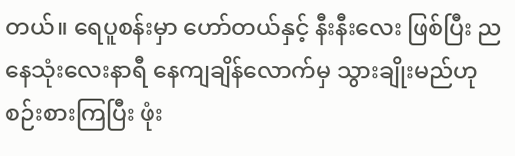တယ်။ ရေပူစန်းမှာ ဟော်တယ်နှင့် နီးနီးလေး ဖြစ်ပြီး ညနေသုံးလေးနာရီ နေကျချိန်လောက်မှ သွားချိုးမည်ဟု စဉ်းစားကြပြီး ဖုံး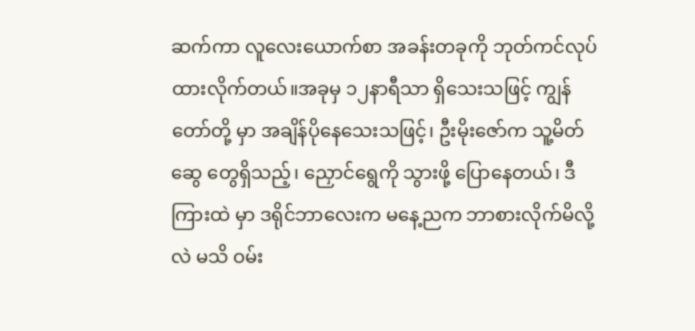ဆက်ကာ လူလေးယောက်စာ အခန်းတခုကို ဘုတ်ကင်လုပ်ထားလိုက်တယ်။အခုမှ ၁၂နာရီသာ ရှိသေးသဖြင့် ကျွန်တော်တို့ မှာ အချိန်ပိုနေသေးသဖြင့်၊ ဦးမိုးဇော်က သူ့မိတ်ဆွေ တွေရှိသည့်၊ ညှောင်ရွေကို သွားဖို့ ပြောနေတယ်၊ ဒီကြားထဲ မှာ ဒရိုင်ဘာလေးက မနေ့ညက ဘာစားလိုက်မိလို့လဲ မသိ ဝမ်း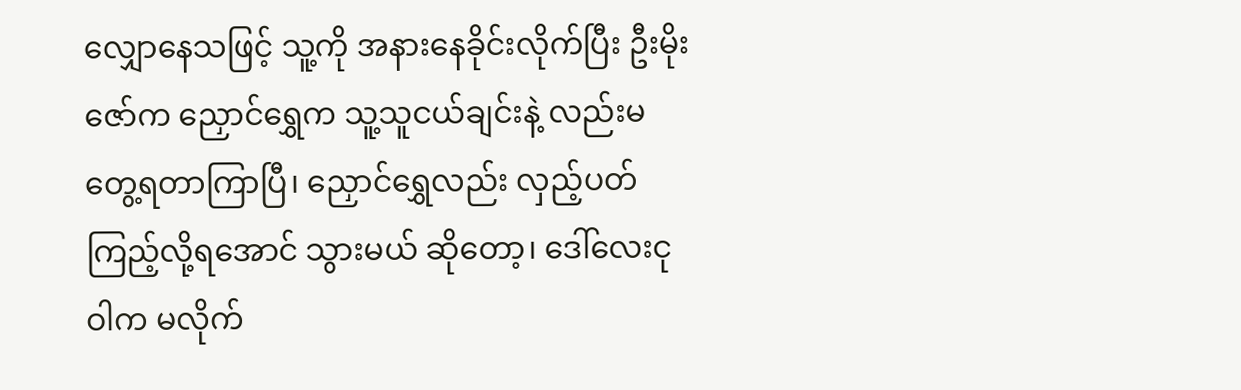လျှောနေသဖြင့် သူ့ကို အနားနေခိုင်းလိုက်ပြီး ဦးမိုးဇော်က ညှောင်ရွှေက သူ့သူငယ်ချင်းနဲ့ လည်းမတွေ့ရတာကြာပြီ၊ ညှောင်ရွှေလည်း လှည့်ပတ်ကြည့်လို့ရအောင် သွားမယ် ဆိုတော့၊ ဒေါ်လေးငုဝါက မလိုက်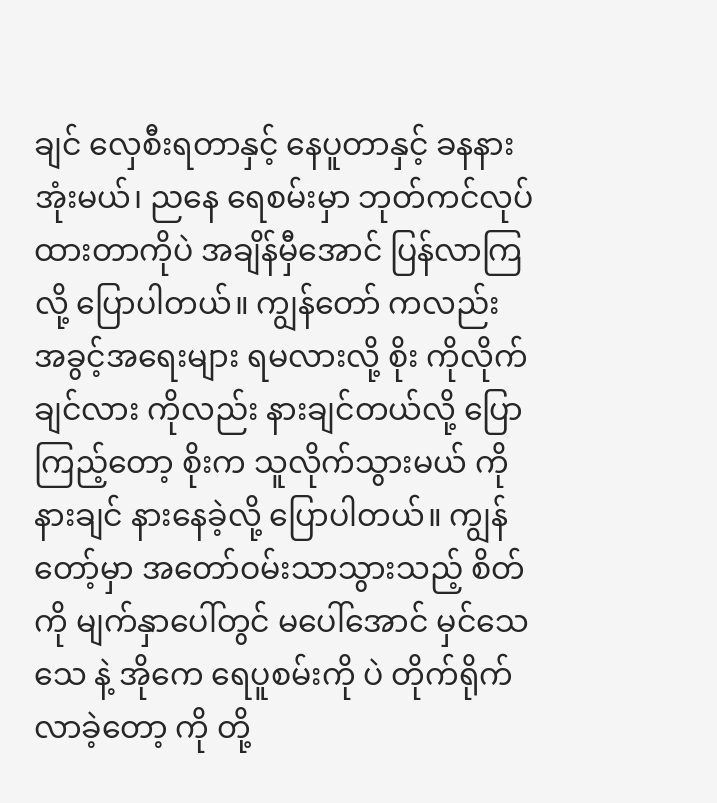ချင် လှေစီးရတာနှင့် နေပူတာနှင့် ခနနားအုံးမယ်၊ ညနေ ရေစမ်းမှာ ဘုတ်ကင်လုပ်ထားတာကိုပဲ အချိန်မှီအောင် ပြန်လာကြလို့ ပြောပါတယ်။ ကျွန်တော် ကလည်း အခွင့်အရေးများ ရမလားလို့ စိုး ကိုလိုက်ချင်လား ကိုလည်း နားချင်တယ်လို့ ပြောကြည့်တော့ စိုးက သူလိုက်သွားမယ် ကို နားချင် နားနေခဲ့လို့ ပြောပါတယ်။ ကျွန်တော့်မှာ အတော်ဝမ်းသာသွားသည့် စိတ်ကို မျက်နှာပေါ်တွင် မပေါ်အောင် မှင်သေသေ နဲ့ အိုကေ ရေပူစမ်းကို ပဲ တိုက်ရိုက်လာခဲ့တော့ ကို တို့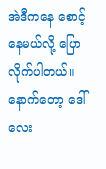အဲဒီကနေ စောင့်နေမယ်လို့ ပြောလိုက်ပါတယ်။
နောက်တော့ ဒေါ်လေး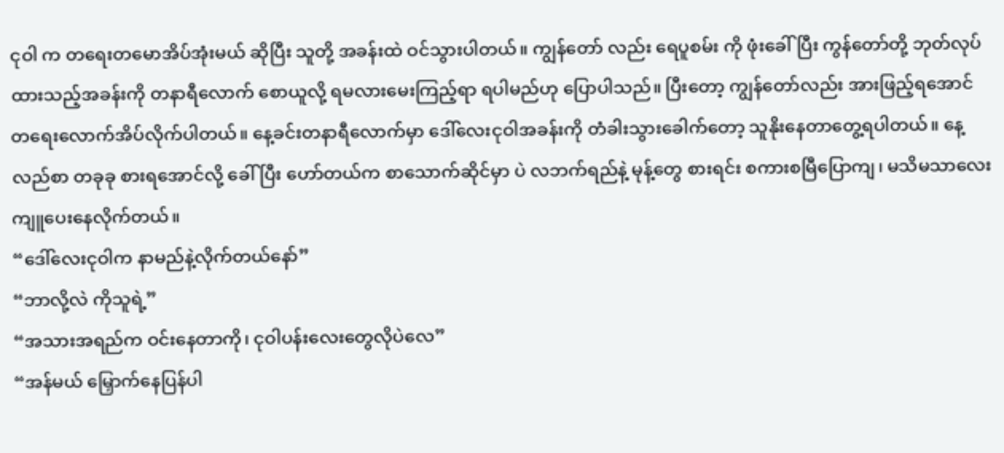ငုဝါ က တရေးတမောအိပ်အုံးမယ် ဆိုပြီး သူတို့ အခန်းထဲ ဝင်သွားပါတယ်။ ကျွန်တော် လည်း ရေပူစမ်း ကို ဖုံးခေါ်ပြီး ကွန်တော်တို့ ဘုတ်လုပ်ထားသည့်အခန်းကို တနာရီလောက် စောယူလို့ ရမလားမေးကြည့်ရာ ရပါမည်ဟု ပြောပါသည်။ ပြီးတော့ ကျွန်တော်လည်း အားဖြည့်ရအောင် တရေးလောက်အိပ်လိုက်ပါတယ်။ နေ့ခင်းတနာရီလောက်မှာ ဒေါ်လေးငုဝါအခန်းကို တံခါးသွားခေါက်တော့ သူနိုးနေတာတွေ့ရပါတယ်။ နေ့လည်စာ တခုခု စားရအောင်လို့ ခေါ်ပြီး ဟော်တယ်က စာသောက်ဆိုင်မှာ ပဲ လဘက်ရည်နဲ့ မုန့်တွေ စားရင်း စကားစမြီပြောကျ၊ မသိမသာလေး ကျူပေးနေလိုက်တယ်။
“ဒေါ်လေးငုဝါက နာမည်နဲ့လိုက်တယ်နော်”
“ဘာလို့လဲ ကိုသူရဲ့”
“အသားအရည်က ဝင်းနေတာကို၊ ငုဝါပန်းလေးတွေလိုပဲလေ”
“အန်မယ် မြှောက်နေပြန်ပါ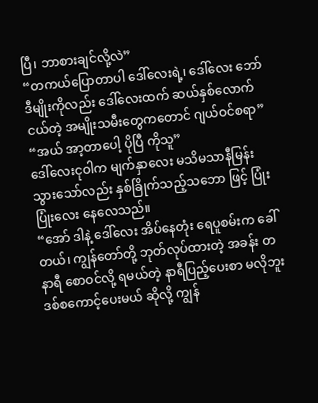ပြီ၊ ဘာစားချင်လို့လဲ”
“တကယ်ပြောတာပါ ဒေါ်လေးရဲ့၊ ဒေါ်လေး ဘော်ဒီမျိုးကိုလည်း ဒေါ်လေးထက် ဆယ်နှစ်လောက်ငယ်တဲ့ အမျိုးသမီးတွေကတောင် ဂျယ်ဝင်စရာ”
“အယ် အာ့တာပေါ့ ပိုပြီ ကိုသူ”
ဒေါ်လေးငုဝါက မျက်နှာလေး မသိမသာနီမြန်းသွားသော်လည်း နှစ်ခြိုက်သည့်သဘော ဖြင့် ပြုံးပြုံးလေး နေလေသည်။
“အော် ဒါနဲ့ ဒေါ်လေး အိပ်နေတုံး ရေပူစမ်းက ခေါ်တယ်၊ ကျွန်တော်တို့ ဘုတ်လုပ်ထားတဲ့ အခန်း တနာရီ စောဝင်လို့ ရမယ်တဲ့ နာရီပြည့်ပေးစာ မလိုဘူး ဒစ်စကောင့်ပေးမယ် ဆိုလို့ ကျွန်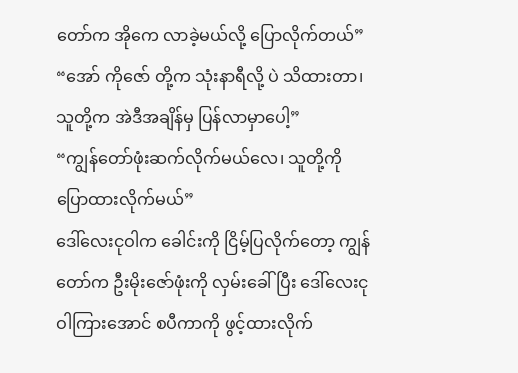တော်က အိုကေ လာခဲ့မယ်လို့ ပြောလိုက်တယ်”
“အော် ကိုဇော် တို့က သုံးနာရီလို့ ပဲ သိထားတာ၊ သူတို့က အဲဒီအချိန်မှ ပြန်လာမှာပေါ့”
“ကျွန်တော်ဖုံးဆက်လိုက်မယ်လေ၊ သူတို့ကို ပြောထားလိုက်မယ်”
ဒေါ်လေးငုဝါက ခေါင်းကို ငြိမ့်ပြလိုက်တော့ ကျွန်တော်က ဦးမိုးဇော်ဖုံးကို လှမ်းခေါ်ပြီး ဒေါ်လေးငုဝါကြားအောင် စပီကာကို ဖွင့်ထားလိုက်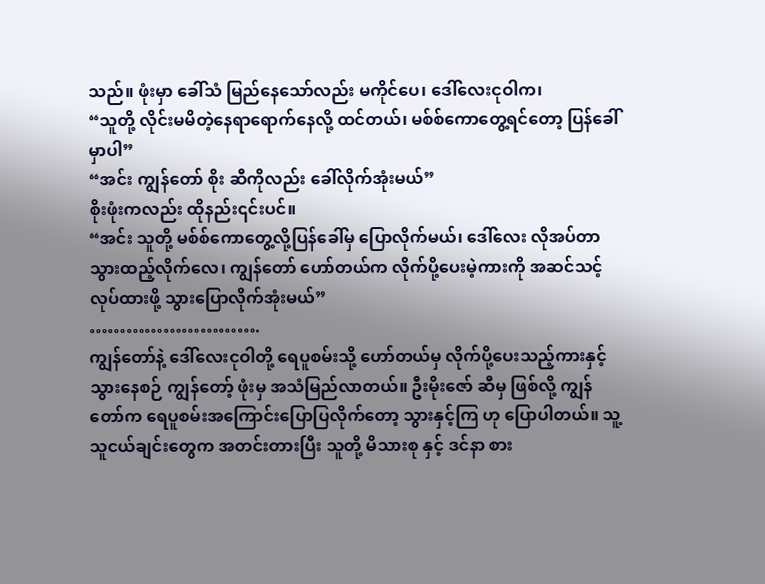သည်။ ဖုံးမှာ ခေါ်သံ မြည်နေသော်လည်း မကိုင်ပေ၊ ဒေါ်လေးငုဝါက၊
“သူတို့ လိုင်းမမိတဲ့နေရာရောက်နေလို့ ထင်တယ်၊ မစ်စ်ကောတွေ့ရင်တော့ ပြန်ခေါ်မှာပါ”
“အင်း ကျွန်တော် စိုး ဆီကိုလည်း ခေါ်လိုက်အုံးမယ်”
စိုးဖုံးကလည်း ထိုနည်း၎င်းပင်။
“အင်း သူတို့ မစ်စ်ကောတွေ့လို့ပြန်ခေါ်မှ ပြောလိုက်မယ်၊ ဒေါ်လေး လိုအပ်တာ သွားထည့်လိုက်လေ၊ ကျွန်တော် ဟော်တယ်က လိုက်ပို့ပေးမဲ့ကားကို အဆင်သင့်လုပ်ထားဖို့ သွားပြောလိုက်အုံးမယ်”
……………………….
ကျွန်တော်နဲ့ ဒေါ်လေးငုဝါတို့ ရေပူစမ်းသို့ ဟော်တယ်မှ လိုက်ပို့ပေးသည့်ကားနှင့် သွားနေစဉ် ကျွန်တော့် ဖုံးမှ အသံမြည်လာတယ်။ ဦးမိုးဇော် ဆီမှ ဖြစ်လို့ ကျွန်တော်က ရေပူစမ်းအကြောင်းပြောပြလိုက်တော့ သွားနှင့်ကြ ဟု ပြောပါတယ်။ သူ့သူငယ်ချင်းတွေက အတင်းတားပြီး သူတို့ မိသားစု နှင့် ဒင်နာ စား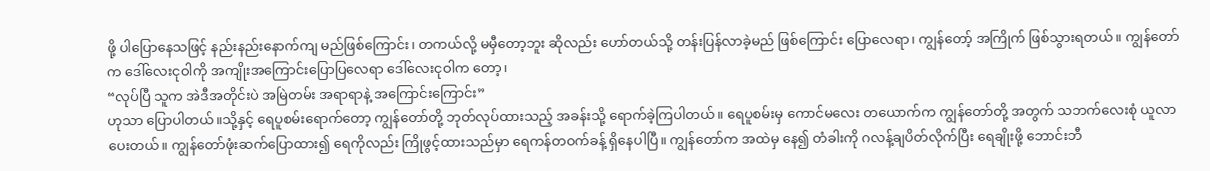ဖို့ ပါပြောနေသဖြင့် နည်းနည်းနောက်ကျ မည်ဖြစ်ကြောင်း၊ တကယ်လို့ မမှီတော့ဘူး ဆိုလည်း ဟော်တယ်သို့ တန်းပြန်လာခဲ့မည် ဖြစ်ကြောင်း ပြောလေရာ၊ ကျွန်တော့် အကြိုက် ဖြစ်သွားရတယ်။ ကျွန်တော်က ဒေါ်လေးငုဝါကို အကျိုးအကြောင်းပြောပြလေရာ ဒေါ်လေးငုဝါက တော့၊
“လုပ်ပြီ သူက အဲဒီအတိုင်းပဲ အမြဲတမ်း အရာရာနဲ့ အကြောင်းကြောင်း”
ဟုသာ ပြောပါတယ်။သို့နှင့် ရေပူစမ်းရောက်တော့ ကျွန်တော်တို့ ဘုတ်လုပ်ထားသည့် အခန်းသို့ ရောက်ခဲ့ကြပါတယ်။ ရေပူစမ်းမှ ကောင်မလေး တယောက်က ကျွန်တော်တို့ အတွက် သဘက်လေးစုံ ယူလာပေးတယ်။ ကျွန်တော်ဖုံးဆက်ပြောထား၍ ရေကိုလည်း ကြိုဖွင့်ထားသည်မှာ ရေကန်တဝက်ခန့် ရှိနေပါပြီ။ ကျွန်တော်က အထဲမှ နေ၍ တံခါးကို ဂလန့်ချပိတ်လိုက်ပြီး ရေချိုးဖို့ ဘောင်းဘီ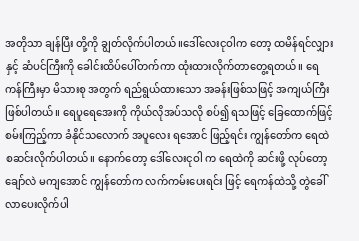အတိုသာ ချန်ပြီး တို့ကို ချွတ်လိုက်ပါတယ်။ဒေါ်လေးငုဝါက တော့ ထမိန်ရင်လျှား နှင့် ဆံပင်ကြီးကို ခေါင်းထိပ်ပေါ်တက်ကာ ထုံးထားလိုက်တာတွေ့ရတယ်။ ရေကန်ကြီးမှာ မိသားစု အတွက် ရည်ရွယ်ထားသော အခန်းဖြစ်သဖြင့် အကျယ်ကြီးဖြစ်ပါတယ်။ ရေပူရေအေးကို ကိုယ်လိုအပ်သလို စပ်၍ ရသဖြင့် ခြေထောက်ဖြင့် စမ်းကြည့်ကာ ခံနိုင်သလောက် အပူလေး ရအောင် ဖြည့်ရင်း ကျွန်တော်က ရေထဲ စဆင်းလိုက်ပါတယ်။ နောက်တော့ ဒေါ်လေးငုဝါ က ရေထဲကို ဆင်းဖို့ လုပ်တော့ ချော်လဲ မကျအောင် ကျွန်တော်က လက်ကမ်းပေးရင်း ဖြင့် ရေကန်ထဲသို့ တွဲခေါ်လာပေးလိုက်ပါ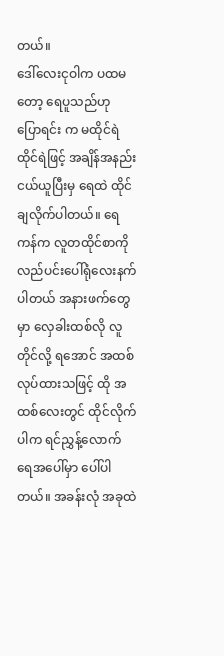တယ်။
ဒေါ်လေးငုဝါက ပထမတော့ ရေပူသည်ဟု ပြောရင်း က မထိုင်ရဲ ထိုင်ရဲဖြင့် အချိန်အနည်းငယ်ယူပြီးမှ ရေထဲ ထိုင်ချလိုက်ပါတယ်။ ရေကန်က လူတထိုင်စာကို လည်ပင်းပေါ်ရုံလေးနက်ပါတယ် အနားဖက်တွေမှာ လှေခါးထစ်လို လူတိုင်လို့ ရအောင် အထစ်လုပ်ထားသဖြင့် ထို အထစ်လေးတွင် ထိုင်လိုက်ပါက ရင်ညွှန့်လောက် ရေအပေါ်မှာ ပေါ်ပါတယ်။ အခန်းလုံ အခုထဲ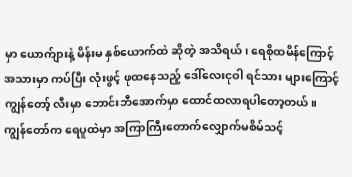မှာ ယောက်ျားနဲ့ မိန်းမ နှစ်ယောက်ထဲ ဆိုတဲ့ အသိရယ်၊ ရေစိုထမိန်ကြောင့် အသားမှာ ကပ်ပြီး လုံးဖွင့် ဖုထနေသည့် ဒေါ်လေးငုဝါ ရင်သား များကြောင့် ကျွန်တော့် လီးမှာ ဘောင်းဘီအောက်မှာ ထောင်ထလာရပါတော့တယ်။
ကျွန်တော်က ရေပူထဲမှာ အကြာကြီးတောက်လျှောက်မစိမ်သင့်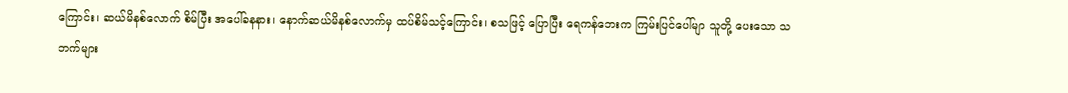ကြောင်း၊ ဆယ်မိနစ်လောက် စိမ်ပြီး အပေါ်ခနနား၊ နောက်ဆယ်မိနစ်လောက်မှ ထပ်စိမ်သင့်ကြောင်း၊ စသဖြင့် ပြောပြီး ရေကန်ဘေးက ကြမ်းပြင်ပေါ်မျာ သူတို့ ပေးသော သဘက်များ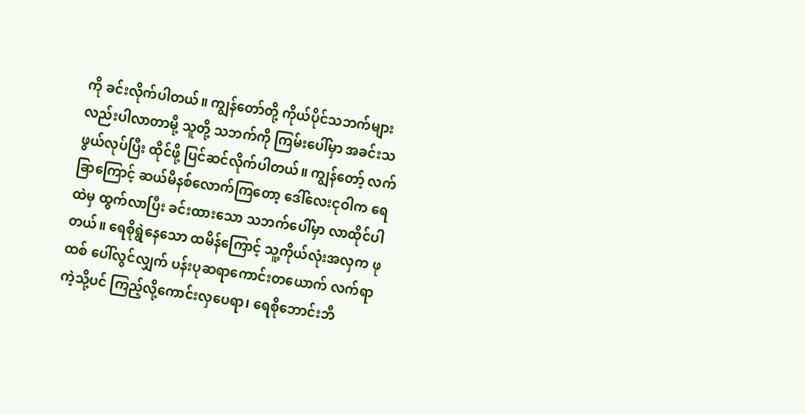ကို ခင်းလိုက်ပါတယ်။ ကျွန်တော်တို့ ကိုယ်ပိုင်သဘက်များလည်းပါလာတာမို့ သူတို့ သဘက်ကို ကြမ်းပေါ်မှာ အခင်းသဖွယ်လုပ်ပြီး ထိုင်ဖို့ ပြင်ဆင်လိုက်ပါတယ်။ ကျွန်တော့် လက်ခြာကြောင့် ဆယ်မိနစ်လောက်ကြတော့ ဒေါ်လေးငုဝါက ရေထဲမှ ထွက်လာပြီး ခင်းထားသော သဘက်ပေါ်မှာ လာထိုင်ပါတယ်။ ရေစိုရွဲနေသော ထမိန်ကြောင့် သူ့ကိုယ်လုံးအလှက ဖုထစ် ပေါ်လွင်လျှက် ပန်းပုဆရာကောင်းတယောက် လက်ရာကဲ့သို့ပင် ကြည့်လို့ကောင်းလှပေရာ၊ ရေစိုဘောင်းဘီ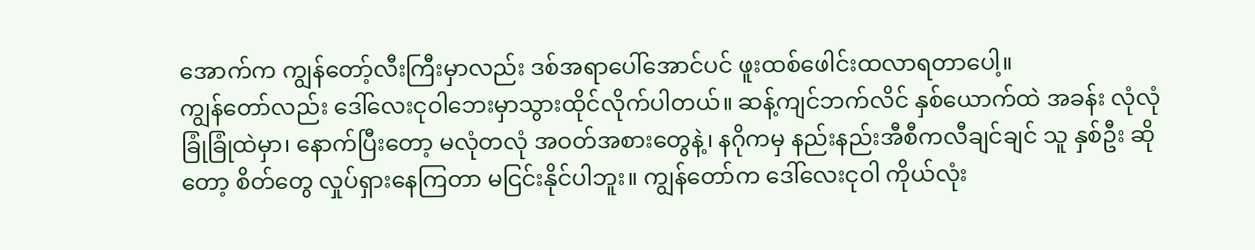အောက်က ကျွန်တော့်လီးကြီးမှာလည်း ဒစ်အရာပေါ်အောင်ပင် ဖူးထစ်ဖေါင်းထလာရတာပေါ့။
ကျွန်တော်လည်း ဒေါ်လေးငုဝါဘေးမှာသွားထိုင်လိုက်ပါတယ်။ ဆန့်ကျင်ဘက်လိင် နှစ်ယောက်ထဲ အခန်း လုံလုံခြုံခြုံထဲမှာ၊ နောက်ပြီးတော့ မလုံတလုံ အဝတ်အစားတွေနဲ့၊ နဂိုကမှ နည်းနည်းအီစီကလီချင်ချင် သူ နှစ်ဦး ဆိုတော့ စိတ်တွေ လှုပ်ရှားနေကြတာ မငြင်းနိုင်ပါဘူး။ ကျွန်တော်က ဒေါ်လေးငုဝါ ကိုယ်လုံး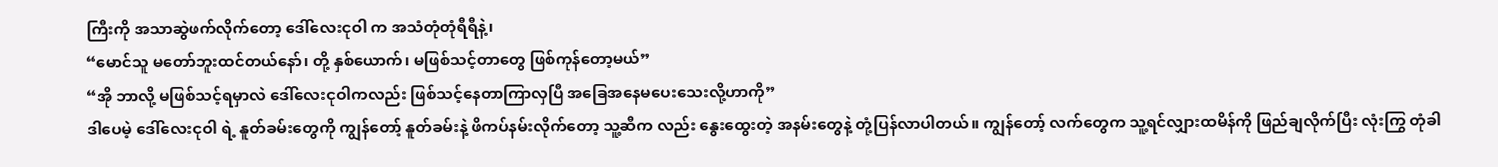ကြီးကို အသာဆွဲဖက်လိုက်တော့ ဒေါ်လေးငုဝါ က အသံတုံတုံရီရီနဲ့၊
“မောင်သူ မတော်ဘူးထင်တယ်နော်၊ တို့ နှစ်ယောက်၊ မဖြစ်သင့်တာတွေ ဖြစ်ကုန်တော့မယ်”
“အို ဘာလို့ မဖြစ်သင့်ရမှာလဲ ဒေါ်လေးငုဝါကလည်း ဖြစ်သင့်နေတာကြာလှပြီ အခြေအနေမပေးသေးလို့ဟာကို”
ဒါပေမဲ့ ဒေါ်လေးငုဝါ ရဲ့ နူတ်ခမ်းတွေကို ကျွန်တော့် နူတ်ခမ်းနဲ့ ဖိကပ်နမ်းလိုက်တော့ သူ့ဆီက လည်း နွေးထွေးတဲ့ အနမ်းတွေနဲ့ တုံ့ပြန်လာပါတယ်။ ကျွန်တော့် လက်တွေက သူ့ရင်လျှားထမိန်ကို ဖြည်ချလိုက်ပြီး လုံးကြွ တုံခါ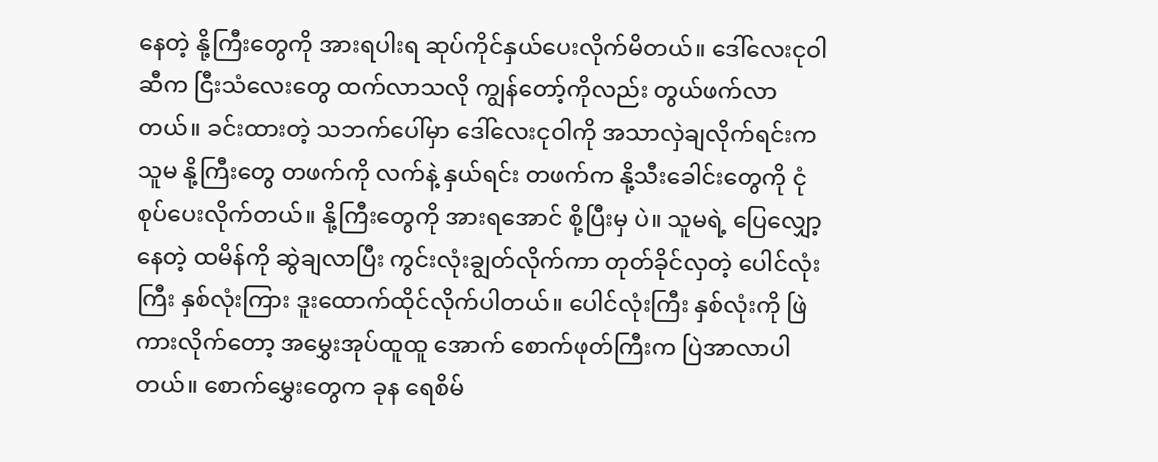နေတဲ့ နို့ကြီးတွေကို အားရပါးရ ဆုပ်ကိုင်နှယ်ပေးလိုက်မိတယ်။ ဒေါ်လေးငုဝါ ဆီက ငြီးသံလေးတွေ ထက်လာသလို ကျွန်တော့်ကိုလည်း တွယ်ဖက်လာတယ်။ ခင်းထားတဲ့ သဘက်ပေါ်မှာ ဒေါ်လေးငုဝါကို အသာလှဲချလိုက်ရင်းက သူမ နို့ကြီးတွေ တဖက်ကို လက်နဲ့ နှယ်ရင်း တဖက်က နို့သီးခေါင်းတွေကို ငုံစုပ်ပေးလိုက်တယ်။ နို့ကြီးတွေကို အားရအောင် စို့ပြီးမှ ပဲ။ သူမရဲ့ ပြေလျှော့နေတဲ့ ထမိန်ကို ဆွဲချလာပြီး ကွင်းလုံးချွတ်လိုက်ကာ တုတ်ခိုင်လှတဲ့ ပေါင်လုံးကြီး နှစ်လုံးကြား ဒူးထောက်ထိုင်လိုက်ပါတယ်။ ပေါင်လုံးကြီး နှစ်လုံးကို ဖြဲကားလိုက်တော့ အမွှေးအုပ်ထူထူ အောက် စောက်ဖုတ်ကြီးက ပြဲအာလာပါတယ်။ စောက်မွှေးတွေက ခုန ရေစိမ်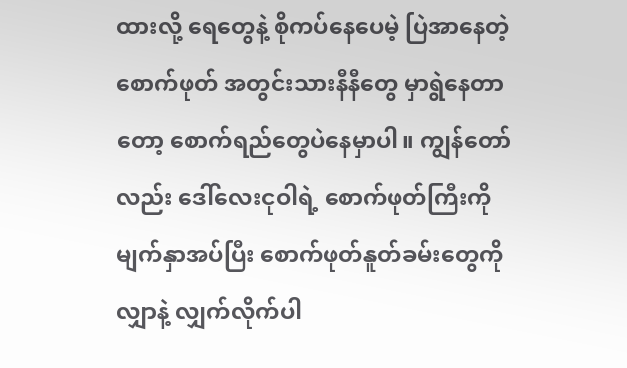ထားလို့ ရေတွေနဲ့ စိုကပ်နေပေမဲ့ ပြဲအာနေတဲ့ စောက်ဖုတ် အတွင်းသားနီနီတွေ မှာရွဲနေတာတော့ စောက်ရည်တွေပဲနေမှာပါ။ ကျွန်တော်လည်း ဒေါ်လေးငုဝါရဲ့ စောက်ဖုတ်ကြီးကို မျက်နှာအပ်ပြီး စောက်ဖုတ်နူတ်ခမ်းတွေကို လျှာနဲ့ လျှက်လိုက်ပါ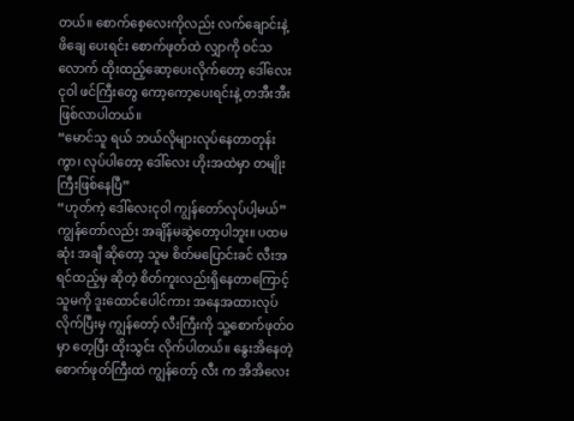တယ်။ စောက်စေ့လေးကိုလည်း လက်ချောင်းနဲ့ ဖိချေ ပေးရင်း စောက်ဖုတ်ထဲ လျှာကို ဝင်သလောက် ထိုးထည့်ဆော့ပေးလိုက်တော့ ဒေါ်လေးငုဝါ ဖင်ကြီးတွေ ကော့ကော့ပေးရင်းနဲ့ တအီးအီး ဖြစ်လာပါတယ်။
“မောင်သူ ရယ် ဘယ်လိုများလုပ်နေတာတုန်းကွာ၊ လုပ်ပါတော့ ဒေါ်လေး ဟိုးအထဲမှာ တမျိုးကြီးဖြစ်နေပြီ”
“ဟုတ်ကဲ့ ဒေါ်လေးငုဝါ ကျွန်တော်လုပ်ပါ့မယ်”
ကျွန်တော်လည်း အချိန်မဆွဲတော့ပါဘူး။ ပထမဆုံး အချီ ဆိုတော့ သူမ စိတ်မပြောင်းခင် လီးအရင်ထည့်မှ ဆိုတဲ့ စိတ်ကူးလည်းရှိနေတာကြောင့် သူမကို ဒူးထောင်ပေါင်ကား အနေအထားလုပ်လိုက်ပြီးမှ ကျွန်တော့် လီးကြီးကို သူ့စောက်ဖုတ်ဝမှာ တေ့ပြီး ထိုးသွင်း လိုက်ပါတယ်။ နွေးအိနေတဲ့ စောက်ဖုတ်ကြီးထဲ ကျွန်တော့် လီး က အိအိလေး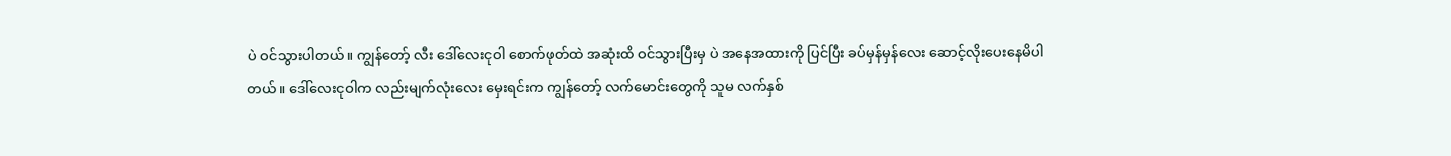ပဲ ဝင်သွားပါတယ်။ ကျွန်တော့် လီး ဒေါ်လေးငုဝါ စောက်ဖုတ်ထဲ အဆုံးထိ ဝင်သွားပြီးမှ ပဲ အနေအထားကို ပြင်ပြီး ခပ်မှန်မှန်လေး ဆောင့်လိုးပေးနေမိပါတယ်။ ဒေါ်လေးငုဝါက လည်းမျက်လုံးလေး မှေးရင်းက ကျွန်တော့် လက်မောင်းတွေကို သူမ လက်နှစ်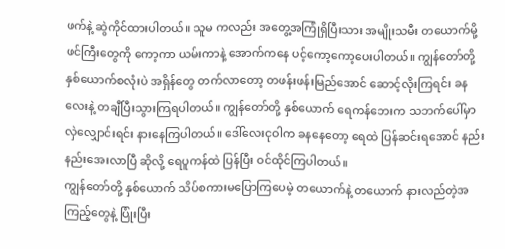ဖက်နဲ့ ဆွဲကိုင်ထားပါတယ်။ သူမ ကလည်း အတွေ့အကြုံရှိပြီးသား အမျိုးသမီး တယောက်မို့ ဖင်ကြီးတွေကို ကော့ကာ ယမ်းကာနဲ့ အောက်ကနေ ပင့်ကော့ကော့ပေးပါတယ်။ ကျွန်တော်တို့ နှစ်ယောက်စလုံးပဲ အရှိန်တွေ တက်လာတော့ တဖန်းဖန်းမြည်အောင် ဆောင့်လိုးကြရင်း ခနလေးနဲ့ တချီပြီးသွားကြရပါတယ်။ ကျွန်တော်တို့ နှစ်ယောက် ရေကန်ဘေးက သဘက်ပေါ်မှာ လှဲလျှောင်းရင်း နားနေကြပါတယ်။ ဒေါ်လေးငုဝါက ခနနေတော့ ရေထဲ ပြန်ဆင်းရအောင် နည်းနည်းအေးလာပြီ ဆိုလို့ ရေပူကန်ထဲ ပြန်ပြီး ဝင်ထိုင်ကြပါတယ်။
ကျွန်တော်တို့ နှစ်ယောက် သိပ်စကားမပြောကြပေမဲ့ တယောက်နဲ့ တယောက် နားလည်တဲ့အကြည့်တွေနဲ့ ပြုံးပြီး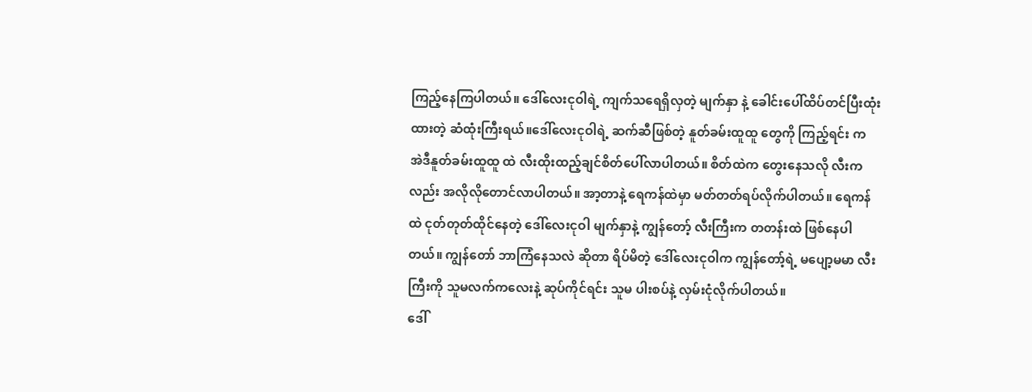ကြည့်နေကြပါတယ်။ ဒေါ်လေးငုဝါရဲ့ ကျက်သရေရှိလှတဲ့ မျက်နှာ နဲ့ ခေါင်းပေါ်ထိပ်တင်ပြီးထုံးထားတဲ့ ဆံထုံးကြီးရယ်။ဒေါ်လေးငုဝါရဲ့ ဆက်ဆီဖြစ်တဲ့ နူတ်ခမ်းထူထူ တွေကို ကြည့်ရင်း က အဲဒီနူတ်ခမ်းထူထူ ထဲ လီးထိုးထည့်ချင်စိတ်ပေါ်လာပါတယ်။ စိတ်ထဲက တွေးနေသလို လီးက လည်း အလိုလိုတောင်လာပါတယ်။ အာ့တာနဲ့ ရေကန်ထဲမှာ မတ်တတ်ရပ်လိုက်ပါတယ်။ ရေကန်ထဲ ငုတ်တုတ်ထိုင်နေတဲ့ ဒေါ်လေးငုဝါ မျက်နှာနဲ့ ကျွန်တော့် လီးကြီးက တတန်းထဲ ဖြစ်နေပါတယ်။ ကျွန်တော် ဘာကြံနေသလဲ ဆိုတာ ရိပ်မိတဲ့ ဒေါ်လေးငုဝါက ကျွန်တော့်ရဲ့ မပျော့မမာ လီးကြီးကို သူမလက်ကလေးနဲ့ ဆုပ်ကိုင်ရင်း သူမ ပါးစပ်နဲ့ လှမ်းငုံလိုက်ပါတယ်။
ဒေါ်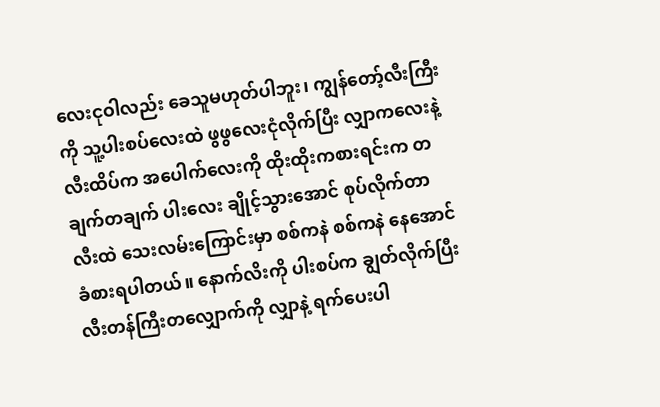လေးငုဝါလည်း ခေသူမဟုတ်ပါဘူး၊ ကျွန်တော့်လီးကြီးကို သူ့ပါးစပ်လေးထဲ ဖွဖွလေးငုံလိုက်ပြီး လျှာကလေးနဲ့ လီးထိပ်က အပေါက်လေးကို ထိုးထိုးကစားရင်းက တချက်တချက် ပါးလေး ချိုင့်သွားအောင် စုပ်လိုက်တာ လီးထဲ သေးလမ်းကြောင်းမှာ စစ်ကနဲ စစ်ကနဲ နေအောင် ခံစားရပါတယ်။ နောက်လိးကို ပါးစပ်က ချွတ်လိုက်ပြီး လီးတန်ကြီးတလျှောက်ကို လျှာနဲ့ ရက်ပေးပါ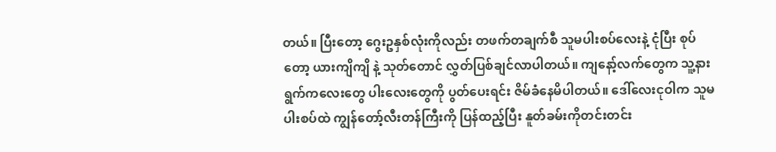တယ်။ ပြီးတော့ ဂွေးဥနှစ်လုံးကိုလည်း တဖက်တချက်စီ သူမပါးစပ်လေးနဲ့ ငုံပြီး စုပ်တော့ ယားကျိကျိ နဲ့ သုတ်တောင် လွှတ်ပြစ်ချင်လာပါတယ်။ ကျနော့်လက်တွေက သူ့နားရွက်ကလေးတွေ ပါးလေးတွေကို ပွတ်ပေးရင်း ဇိမ်ခံနေမိပါတယ်။ ဒေါ်လေးငုဝါက သူမပါးစပ်ထဲ ကျွန်တော့်လီးတန်ကြီးကို ပြန်ထည့်ပြီး နူတ်ခမ်းကိုတင်းတင်း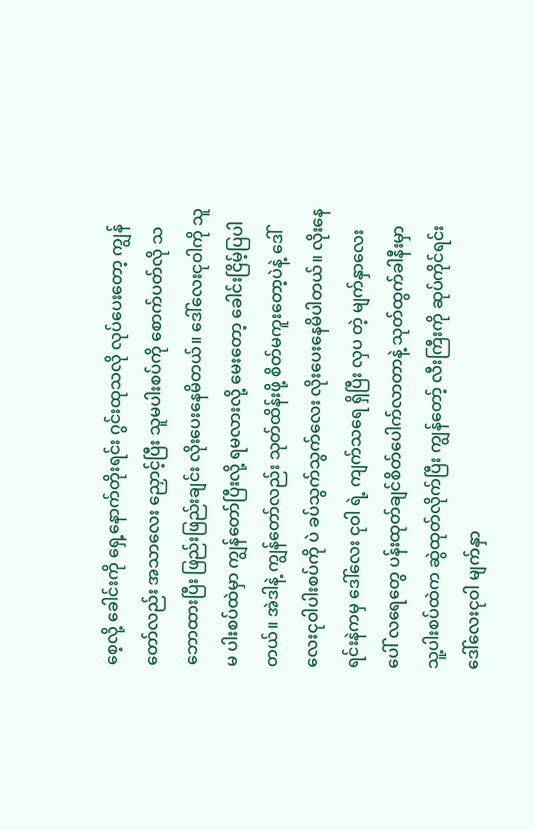စေ့လို့ ခေါင်းကို ရှေ့နောက်တိုးရင်း ဂွင်းထုသလို လုပ်ပေးတော့ ကျွန်တော်လည်း အသာလေး ညှောင့်ပြီး သူမပါးစပ်ကို စောက်ပတ်လို သဘောထားပြီး ဖြည်းဖြည်းချင်း လိုးပေးနေမိတယ်။ ဒေါ်လေးငုဝါကို သူမ ပါးစပ်ထဲမှာ ကျွန်တော်ပြီးလို့ ရမလားလို့ မေးတော့ ခေါင်းငြိမ့်ပြပါတယ်။ အဲဒါနဲ့ ကျွန်တော်လည်း သုတ်ထိန်းဖို့ စိတ်မကူးတော့ပဲနဲ့ ဒေါ်လေးငုဝါပါးစပ်ကို ပဲ ခပ်သွက်သွက်လေး လိုးပေးနေမိပါတယ်။ လိုးနေရင်းနဲကမှ ဒေါ်လေး ငုဝါ ရဲ့ ကျက်သရေ ရှိပြီး လှပ တဲ့ မျက်နှာလေးပေါ် လရေတွေ ပန်းထုတ်ချင်စိတ်ပေါက်လာတာနဲ့ သုတ်ထွက်ခါနီးမှာ သူ့ပါးစပ်ထဲက ဆွဲထုတ်လိုက်ပြီး ကျွန်တော့် လီးကြီးကို ဆုပ်ကိုင်ရင်း ဒေါ်လေးငုဝါ မျက်နှာ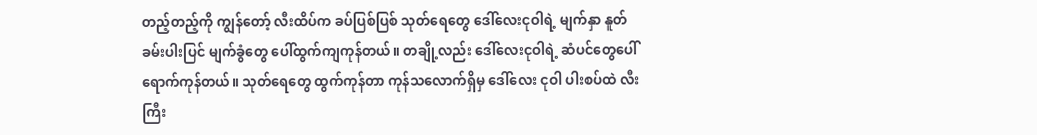တည့်တည့်ကို ကျွန်တော့် လီးထိပ်က ခပ်ပြစ်ပြစ် သုတ်ရေတွေ ဒေါ်လေးငုဝါရဲ့ မျက်နှာ နူတ်ခမ်းပါးပြင် မျက်ခွံတွေ ပေါ်ထွက်ကျကုန်တယ်။ တချို့လည်း ဒေါ်လေးငုဝါရဲ့ ဆံပင်တွေပေါ် ရောက်ကုန်တယ်။ သုတ်ရေတွေ ထွက်ကုန်တာ ကုန်သလောက်ရှိမှ ဒေါ်လေး ငုဝါ ပါးစပ်ထဲ လီးကြီး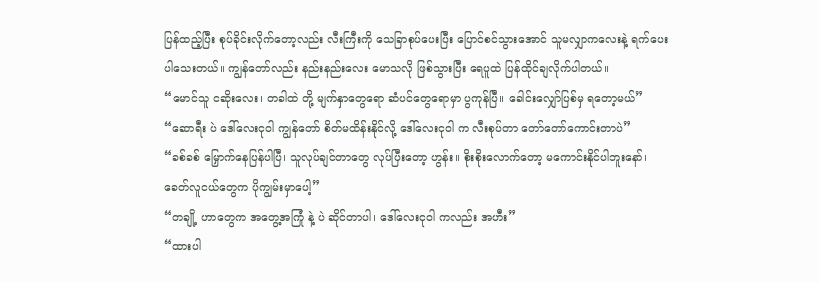ပြန်ထည့်ပြီး စုပ်ခိုင်းလိုက်တော့လည်း လီးကြီးကို သေခြာစုပ်ပေးပြီး ပြောင်စင်သွားအောင် သူမလျှာကလေးနဲ့ ရက်ပေးပါသေးတယ်။ ကျွန်တော်လည်း နည်းနည်းလေး မောသလို ဖြစ်သွားပြီး ရေပူထဲ ပြန်ထိုင်ချလိုက်ပါတယ်။
“မောင်သူ ငဆိုးလေး၊ တခါထဲ တို့ မျက်နှာတွေရော ဆံပင်တွေရောမှာ ပွကုန်ပြီ။ ခေါင်းလျှော်ပြစ်မှ ရတော့မယ်”
“ဆောရီး ပဲ ဒေါ်လေးငုဝါ ကျွန်တော် စိတ်မထိန်းနိုင်လို့ ဒေါ်လေးငုဝါ က လီးစုပ်တာ တော်တော်ကောင်းတာပဲ”
“ခစ်ခစ် မြှောက်နေပြန်ပါပြီ၊ သူလုပ်ချင်တာတွေ လုပ်ပြီးတော့ ဟွန်း။ စိုးစိုးလောက်တော့ မကောင်းနိုင်ပါဘူးနော်၊ ခေတ်လူငယ်တွေက ပိုကျွမ်းမှာပေါ့”
“တချို့ ဟာတွေက အတွေ့အကြုံ နဲ့ ပဲ ဆိုင်တာပါ၊ ဒေါ်လေးငုဝါ ကလည်း အဟီး”
“ထားပါ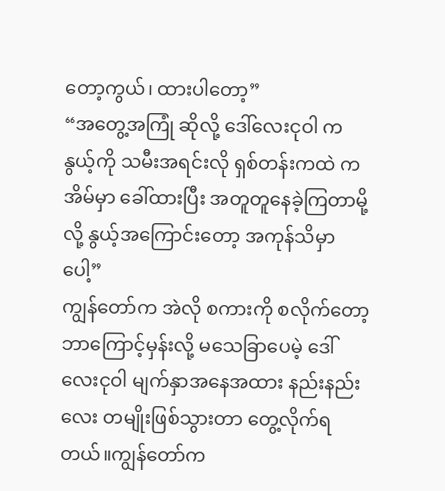တော့ကွယ်၊ ထားပါတော့”
“အတွေ့အကြုံ ဆိုလို့ ဒေါ်လေးငုဝါ က နွယ့်ကို သမီးအရင်းလို ရှစ်တန်းကထဲ က အိမ်မှာ ခေါ်ထားပြီး အတူတူနေခဲ့ကြတာမို့ လို့ နွယ့်အကြောင်းတော့ အကုန်သိမှာပေါ့”
ကျွန်တော်က အဲလို စကားကို စလိုက်တော့ ဘာကြောင့်မှန်းလို့ မသေခြာပေမဲ့ ဒေါ်လေးငုဝါ မျက်နှာအနေအထား နည်းနည်းလေး တမျိုးဖြစ်သွားတာ တွေ့လိုက်ရတယ်။ကျွန်တော်က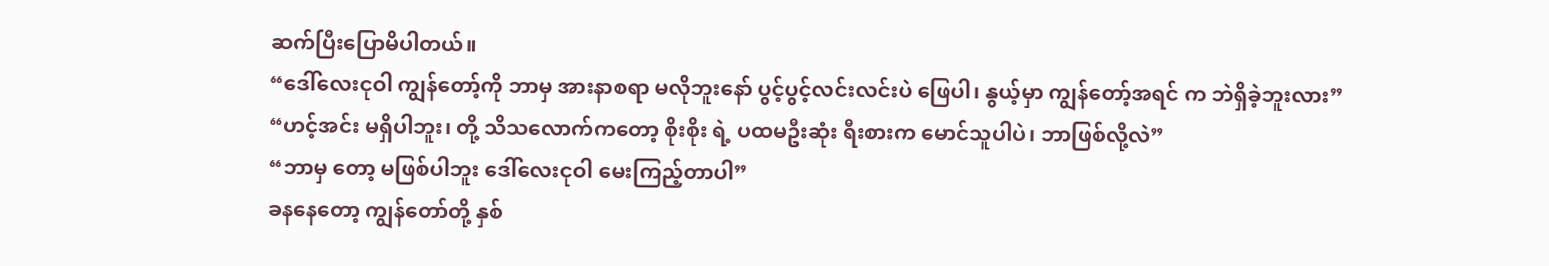ဆက်ပြီးပြောမိပါတယ်။
“ဒေါ်လေးငုဝါ ကျွန်တော့်ကို ဘာမှ အားနာစရာ မလိုဘူးနော် ပွင့်ပွင့်လင်းလင်းပဲ ဖြေပါ၊ နွယ့်မှာ ကျွန်တော့်အရင် က ဘဲရှိခဲ့ဘူးလား”
“ဟင့်အင်း မရှိပါဘူး၊ တို့ သိသလောက်ကတော့ စိုးစိုး ရဲ့ ပထမဦးဆုံး ရီးစားက မောင်သူပါပဲ၊ ဘာဖြစ်လို့လဲ”
“ဘာမှ တော့ မဖြစ်ပါဘူး ဒေါ်လေးငုဝါ မေးကြည့်တာပါ”
ခနနေတော့ ကျွန်တော်တို့ နှစ်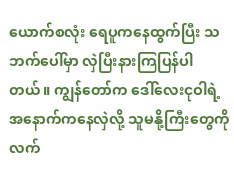ယောက်စလုံး ရေပူကနေထွက်ပြီး သဘက်ပေါ်မှာ လှဲပြီးနားကြပြန်ပါတယ်။ ကျွန်တော်က ဒေါ်လေးငုဝါရဲ့ အနောက်ကနေလှဲလို့ သူမနို့ကြီးတွေကို လက်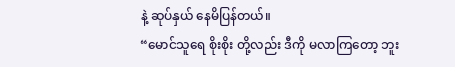နဲ့ ဆုပ်နှယ် နေမိပြန်တယ်။
“မောင်သူရေ စိုးစိုး တို့လည်း ဒီကို မလာကြတော့ ဘူး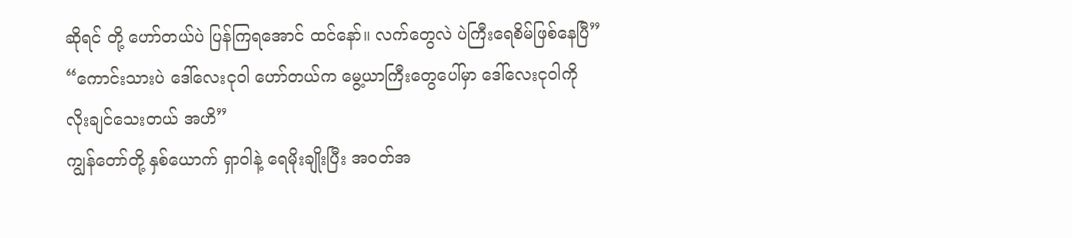ဆိုရင် တို့ ဟော်တယ်ပဲ ပြန်ကြရအောင် ထင်နော်။ လက်တွေလဲ ပဲကြီးရေစိမ်ဖြစ်နေပြီ”
“ကောင်းသားပဲ ဒေါ်လေးငုဝါ ဟော်တယ်က မွေ့ယာကြီးတွေပေါ်မှာ ဒေါ်လေးငုဝါကို လိုးချင်သေးတယ် အဟိ”
ကျွန်တော်တို့ နှစ်ယောက် ရှာဝါနဲ့ ရေမိုးချိုးပြီး အဝတ်အ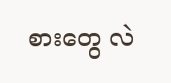စားတွေ လဲ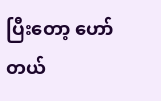ပြီးတော့ ဟော်တယ်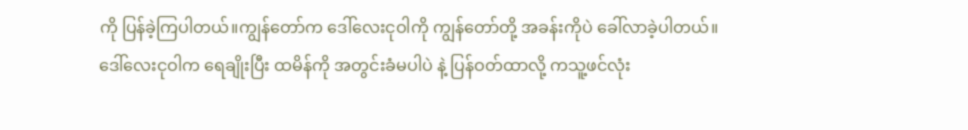ကို ပြန်ခဲ့ကြပါတယ်။ကျွန်တော်က ဒေါ်လေးငုဝါကို ကျွန်တော်တို့ အခန်းကိုပဲ ခေါ်လာခဲ့ပါတယ်။ ဒေါ်လေးငုဝါက ရေချိုးပြီး ထမိန်ကို အတွင်းခံမပါပဲ နဲ့ ပြန်ဝတ်ထာလို့ ကသူ့ဖင်လုံး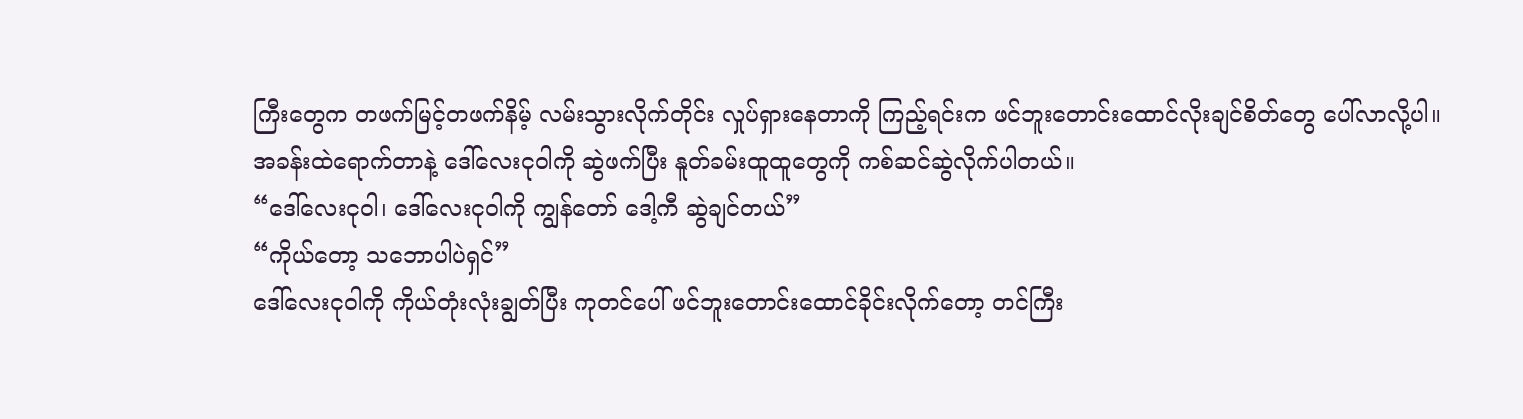ကြီးတွေက တဖက်မြင့်တဖက်နိမ့် လမ်းသွားလိုက်တိုင်း လှုပ်ရှားနေတာကို ကြည့်ရင်းက ဖင်ဘူးတောင်းထောင်လိုးချင်စိတ်တွေ ပေါ်လာလို့ပါ။ အခန်းထဲရောက်တာနဲ့ ဒေါ်လေးငုဝါကို ဆွဲဖက်ပြီး နူတ်ခမ်းထူထူတွေကို ကစ်ဆင်ဆွဲလိုက်ပါတယ်။
“ဒေါ်လေးငုဝါ၊ ဒေါ်လေးငုဝါကို ကျွန်တော် ဒေါ့ကီ ဆွဲချင်တယ်”
“ကိုယ်တော့ သဘောပါပဲရှင်”
ဒေါ်လေးငုဝါကို ကိုယ်တုံးလုံးချွတ်ပြီး ကုတင်ပေါ် ဖင်ဘူးတောင်းထောင်ခိုင်းလိုက်တော့ တင်ကြီး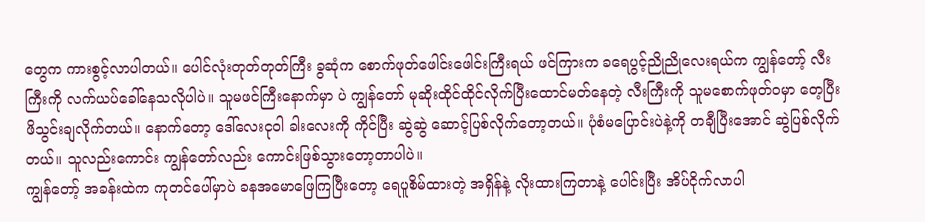တွေက ကားစွင့်လာပါတယ်။ ပေါင်လုံးတုတ်တုတ်ကြီး ခွဆုံက စောက်ဖုတ်ဖေါင်းဖေါင်းကြီးရယ် ဖင်ကြားက ခရေပွင့်ညိုညိုလေးရယ်က ကျွန်တော့် လီးကြီးကို လက်ယပ်ခေါ်နေသလိုပါပဲ။ သူမဖင်ကြီးနောက်မှာ ပဲ ကျွန်တော် မုဆိုးထိုင်ထိုင်လိုက်ပြီးထောင်မတ်နေတဲ့ လီးကြီးကို သူမစောက်ဖုတ်ဝမှာ တေ့ပြီး ဖိသွင်းချလိုက်တယ်။ နောက်တော့ ဒေါ်လေးငုဝါ ခါးလေးကို ကိုင်ပြီး ဆွဲဆွဲ ဆောင့်ပြစ်လိုက်တော့တယ်။ ပုံစံမပြောင်းပဲနဲ့ကို တချီပြီးအောင် ဆွဲပြစ်လိုက်တယ်။ သူလည်းကောင်း ကျွန်တော်လည်း ကောင်းဖြစ်သွားတော့တာပါပဲ။
ကျွန်တော့် အခန်းထဲက ကုတင်ပေါ်မှာပဲ ခနအမောဖြေကြပြီးတော့ ရေပူစိမ်ထားတဲ့ အရှိန်နဲ့ လိုးထားကြတာနဲ့ ပေါင်းပြီး အိပ်ငိုက်လာပါ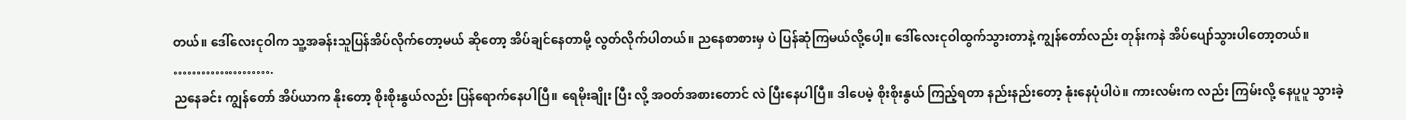တယ်။ ဒေါ်လေးငုဝါက သူ့အခန်းသူပြန်အိပ်လိုက်တော့မယ် ဆိုတော့ အိပ်ချင်နေတာမို့ လွတ်လိုက်ပါတယ်။ ညနေစာစားမှ ပဲ ပြန်ဆုံကြမယ်လို့ပေါ့။ ဒေါ်လေးငုဝါထွက်သွားတာနဲ့ ကျွန်တော်လည်း တုန်းကနဲ အိပ်ပျော်သွားပါတော့တယ်။
………………….
ညနေခင်း ကျွန်တော် အိပ်ယာက နိုးတော့ စိုးစိုးနွယ်လည်း ပြန်ရောက်နေပါပြီ။ ရေမိုးချိုး ပြီး လို့ အဝတ်အစားတောင် လဲ ပြီးနေပါပြီ။ ဒါပေမဲ့ စိုးစိုးနွယ် ကြည့်ရတာ နည်းနည်းတော့ နုံးနေပုံပါပဲ။ ကားလမ်းက လည်း ကြမ်းလို့ နေပူပူ သွားခဲ့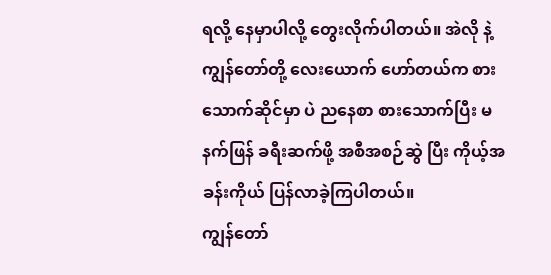ရလို့ နေမှာပါလို့ တွေးလိုက်ပါတယ်။ အဲလို နဲ့ ကျွန်တော်တို့ လေးယောက် ဟော်တယ်က စားသောက်ဆိုင်မှာ ပဲ ညနေစာ စားသောက်ပြီး မနက်ဖြန် ခရီးဆက်ဖို့ အစီအစဉ်ဆွဲ ပြီး ကိုယ့်အခန်းကိုယ် ပြန်လာခဲ့ကြပါတယ်။
ကျွန်တော်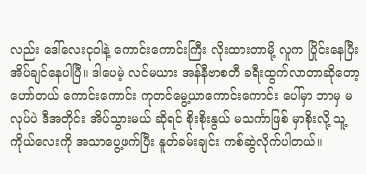လည်း ဒေါ်လေးငုဝါနဲ့ ကောင်းကောင်းကြီး လိုးထားတာမို့ လူက ပြိုင်းနေပြီး အိပ်ချင်နေပါပြီ။ ဒါပေမဲ့ လင်မယား အန်နီဗာစတီ ခရီးထွက်လာတာဆိုတော့ ဟော်တယ် ကောင်းကောင်း ကုတင်မွေ့ယာကောင်းကောင်း ပေါ်မှာ ဘာမှ မလုပ်ပဲ ဒီအတိုင်း အိပ်သွားမယ် ဆိုရင် စိုးစိုးနွယ် မသင်္ကာဖြစ် မှာစိုးလို့ သူ့ကိုယ်လေးကို အသာပွေ့ဖက်ပြီး နူတ်ခမ်းချင်း ကစ်ဆွဲလိုက်ပါတယ်။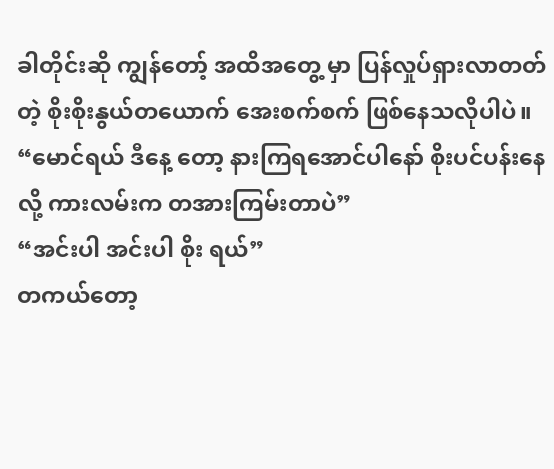ခါတိုင်းဆို ကျွန်တော့် အထိအတွေ့ မှာ ပြန်လှုပ်ရှားလာတတ်တဲ့ စိုးစိုးနွယ်တယောက် အေးစက်စက် ဖြစ်နေသလိုပါပဲ။
“မောင်ရယ် ဒီနေ့ တော့ နားကြရအောင်ပါနော် စိုးပင်ပန်းနေလို့ ကားလမ်းက တအားကြမ်းတာပဲ”
“အင်းပါ အင်းပါ စိုး ရယ်”
တကယ်တော့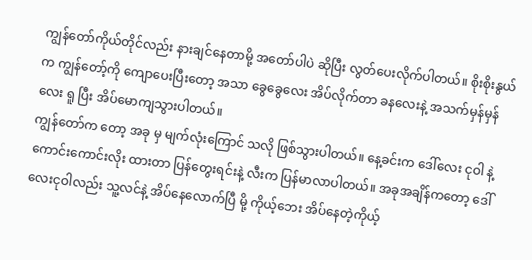ကျွန်တော်ကိုယ်တိုင်လည်း နားချင်နေတာမို့ အတော်ပါပဲ ဆိုပြီး လွတ်ပေးလိုက်ပါတယ်။ စိုးစိုးနွယ်က ကျွန်တော့်ကို ကျောပေးပြီးတော့ အသာ ခွေခွေလေး အိပ်လိုက်တာ ခနလေးနဲ့ အသက်မှန်မှန်လေး ရူ ပြီး အိပ်မောကျသွားပါတယ်။
ကျွန်တော်က တော့ အခု မှ မျက်လုံးကြောင် သလို ဖြစ်သွားပါတယ်။ နေ့ခင်းက ဒေါ်လေး ငုဝါ နဲ့ ကောင်းကောင်းလိုး ထားတာ ပြန်တွေးရင်းနဲ့ လီးက ပြန်မာလာပါတယ်။ အခုအချိန်ကတော့ ဒေါ်လေးငုဝါလည်း သူ့လင်နဲ့ အိပ်နေလောက်ပြီ မို့ ကိုယ့်ဘေး အိပ်နေတဲ့ကိုယ့်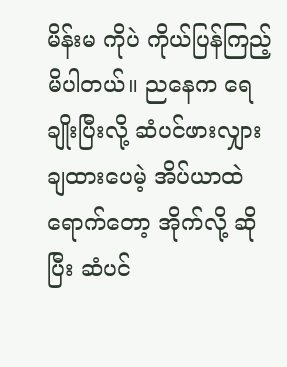မိန်းမ ကိုပဲ ကိုယ်ပြန်ကြည့်မိပါတယ်။ ညနေက ရေချိုးပြီးလို့ ဆံပင်ဖားလျှားချထားပေမဲ့ အိပ်ယာထဲရောက်တော့ အိုက်လို့ ဆိုပြီး ဆံပင်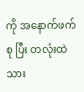ကို အနောက်ဖက်စု ပြီး တလုံးထဲ သား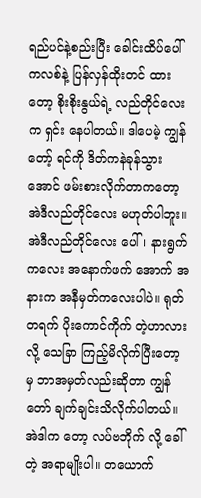ရည်ပင်နဲ့စည်းပြီး ခေါင်းထိပ်ပေါ် ကလစ်နဲ့ ပြန်လှန်ထိုးတင် ထားတော့ စိုးစိုးနွယ်ရဲ့ လည်တိုင်လေးက ရှင်း နေပါတယ်။ ဒါပေမဲ့ ကျွန်တော့် ရင်ကို ဒိတ်ကနဲခုန်သွားအောင် ဖမ်းစားလိုက်တာကတော့ အဲဒီလည်တိုင်လေး မဟုတ်ပါဘူး။ အဲဒီလည်တိုင်လေး ပေါ်၊ နားရွက်ကလေး အနောက်ဖက် အောက် အနားက အနီမှတ်ကလေးပါပဲ။ ရုတ်တရက် ပိုးကောင်ကိုက် တဲ့ဟာလားလို့ သေခြာ ကြည့်မိလိုက်ပြီးတော့ မှ ဘာအမှတ်လည်းဆိုတာ ကျွန်တော် ချက်ချင်းသိလိုက်ပါတယ်။ အဲဒါက တော့ လပ်ဗဘိုက် လို့ ခေါ်တဲ့ အရာမျိုးပါ။ တယောက်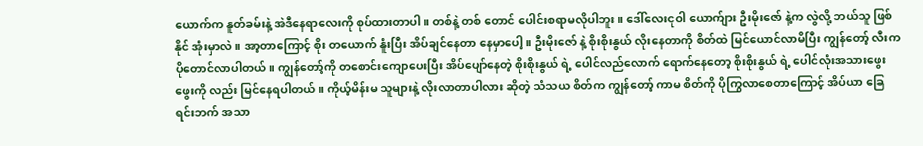ယောက်က နူတ်ခမ်းနဲ့ အဲဒီနေရာလေးကို စုပ်ထားတာပါ။ တစ်နဲ့ တစ် တောင် ပေါင်းစရာမလိုပါဘူး။ ဒေါ်လေးငုဝါ ယောက်ျား ဦးမိုးဇော် နဲ့က လွဲလို့ ဘယ်သူ ဖြစ်နိုင် အုံးမှာလဲ။ အာ့တာကြောင့် စိုး တယောက် နူံးပြီး အိပ်ချင်နေတာ နေမှာပေါ့။ ဦးမိုးဇော် နဲ့ စိုးစိုးနွယ် လိုးနေတာကို စိတ်ထဲ မြင်ယောင်လာမိပြီး ကျွန်တော့် လီးက ပိုတောင်လာပါတယ်။ ကျွန်တော့်ကို တစောင်းကျောပေးပြီး အိပ်ပျော်နေတဲ့ စိုးစိုးနွယ် ရဲ့ ပေါင်လည်လောက် ရောက်နေတော့ စိုးစိုးနွယ် ရဲ့ ပေါင်လုံးအသားဖွေးဖွေးကို လည်း မြင်နေရပါတယ်။ ကိုယ့်မိန်းမ သူများနဲ့ လိုးလာတာပါလား ဆိုတဲ့ သံသယ စိတ်က ကျွန်တော့် ကာမ စိတ်ကို ပိုကြွလာစေတာကြောင့် အိပ်ယာ ခြေရင်းဘက် အသာ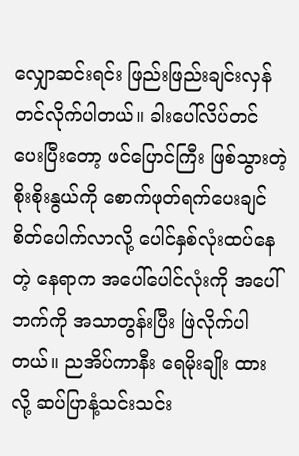လျှောဆင်းရင်း ဖြည်းဖြည်းချင်းလှန်တင်လိုက်ပါတယ်။ ခါးပေါ်လိပ်တင်ပေးပြီးတော့ ဖင်ပြောင်ကြီး ဖြစ်သွားတဲ့ စိုးစိုးနွယ်ကို စောက်ဖုတ်ရက်ပေးချင်စိတ်ပေါက်လာလို့ ပေါင်နှစ်လုံးထပ်နေတဲ့ နေရာက အပေါ်ပေါင်လုံးကို အပေါ်ဘက်ကို အသာတွန်းပြီး ဖြဲလိုက်ပါတယ်။ ညအိပ်ကာနီး ရေမိုးချိုး ထားလို့ ဆပ်ပြာနံ့သင်းသင်း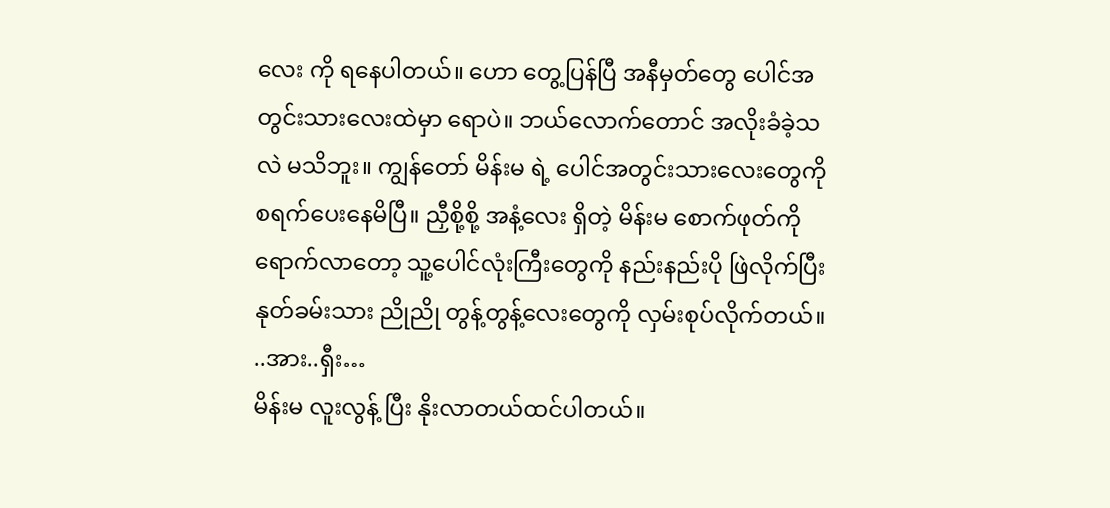လေး ကို ရနေပါတယ်။ ဟော တွေ့ပြန်ပြီ အနီမှတ်တွေ ပေါင်အတွင်းသားလေးထဲမှာ ရောပဲ။ ဘယ်လောက်တောင် အလိုးခံခဲ့သလဲ မသိဘူး။ ကျွန်တော် မိန်းမ ရဲ့ ပေါင်အတွင်းသားလေးတွေကို စရက်ပေးနေမိပြီ။ ညှီစို့စို့ အနံ့လေး ရှိတဲ့ မိန်းမ စောက်ဖုတ်ကို ရောက်လာတော့ သူ့ပေါင်လုံးကြီးတွေကို နည်းနည်းပို ဖြဲလိုက်ပြီး နုတ်ခမ်းသား ညိုညို တွန့်တွန့်လေးတွေကို လှမ်းစုပ်လိုက်တယ်။
..အား..ရှီး…
မိန်းမ လူးလွန့် ပြီး နိုးလာတယ်ထင်ပါတယ်။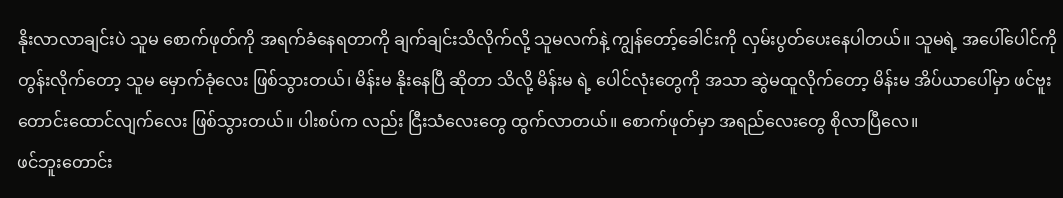နိုးလာလာချင်းပဲ သူမ စောက်ဖုတ်ကို အရက်ခံနေရတာကို ချက်ချင်းသိလိုက်လို့ သူမလက်နဲ့ ကျွန်တော့်ခေါင်းကို လှမ်းပွတ်ပေးနေပါတယ်။ သူမရဲ့ အပေါ်ပေါင်ကို တွန်းလိုက်တော့ သူမ မှောက်ခုံလေး ဖြစ်သွားတယ်၊ မိန်းမ နိုးနေပြီ ဆိုတာ သိလို့ မိန်းမ ရဲ့ ပေါင်လုံးတွေကို အသာ ဆွဲမထူလိုက်တော့ မိန်းမ အိပ်ယာပေါ်မှာ ဖင်ဗူးတောင်းထောင်လျက်လေး ဖြစ်သွားတယ်။ ပါးစပ်က လည်း ငြီးသံလေးတွေ ထွက်လာတယ်။ စောက်ဖုတ်မှာ အရည်လေးတွေ စိုလာပြီလေ။
ဖင်ဘူးတောင်း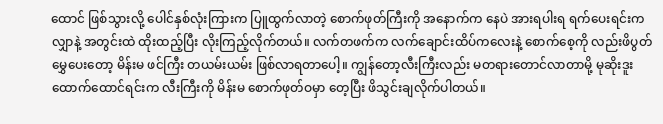ထောင် ဖြစ်သွားလို့ ပေါင်နှစ်လုံးကြားက ပြူထွက်လာတဲ့ စောက်ဖုတ်ကြီးကို အနောက်က နေပဲ အားရပါးရ ရက်ပေးရင်းက လျှာနဲ့ အတွင်းထဲ ထိုးထည့်ပြီး လိုးကြည့်လိုက်တယ်။ လက်တဖက်က လက်ချောင်းထိပ်ကလေးနဲ့ စောက်စေ့ကို လည်းဖိပွတ်မွှေပေးတော့ မိန်းမ ဖင်ကြီး တယမ်းယမ်း ဖြစ်လာရတာပေါ့။ ကျွန်တော့လီးကြီးလည်း မတရားတောင်လာတာမို့ မုဆိုးဒူးထောက်ထောင်ရင်းက လီးကြီးကို မိန်းမ စောက်ဖုတ်ဝမှာ တေ့ပြီး ဖိသွင်းချလိုက်ပါတယ်။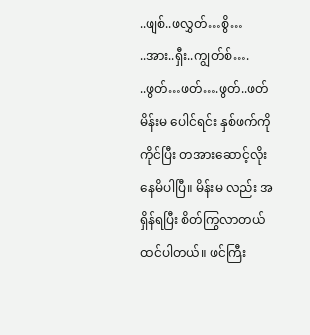..ဖျစ်..ဖလွှတ်…စွိ…
..အား..ရှီး..ကျွတ်စ်….
..ဖွတ်…ဖတ်….ဖွတ်..ဖတ်
မိန်းမ ပေါင်ရင်း နှစ်ဖက်ကို ကိုင်ပြီး တအားဆောင့်လိုးနေမိပါပြီ။ မိန်းမ လည်း အရှိန်ရပြီး စိတ်ကြွလာတယ်ထင်ပါတယ်။ ဖင်ကြီး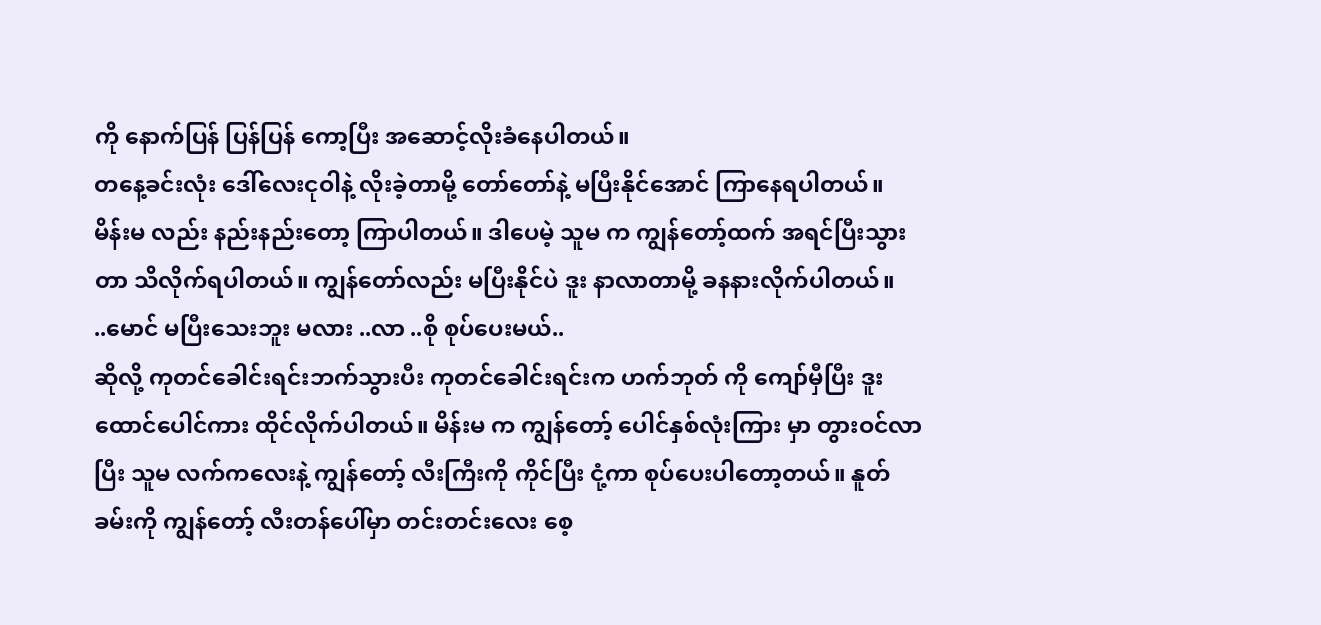ကို နောက်ပြန် ပြန်ပြန် ကော့ပြီး အဆောင့်လိုးခံနေပါတယ်။
တနေ့ခင်းလုံး ဒေါ်လေးငုဝါနဲ့ လိုးခဲ့တာမို့ တော်တော်နဲ့ မပြီးနိုင်အောင် ကြာနေရပါတယ်။ မိန်းမ လည်း နည်းနည်းတော့ ကြာပါတယ်။ ဒါပေမဲ့ သူမ က ကျွန်တော့်ထက် အရင်ပြီးသွားတာ သိလိုက်ရပါတယ်။ ကျွန်တော်လည်း မပြီးနိုင်ပဲ ဒူး နာလာတာမို့ ခနနားလိုက်ပါတယ်။
..မောင် မပြီးသေးဘူး မလား ..လာ ..စို စုပ်ပေးမယ်..
ဆိုလို့ ကုတင်ခေါင်းရင်းဘက်သွားပီး ကုတင်ခေါင်းရင်းက ဟက်ဘုတ် ကို ကျော်မှီပြီး ဒူးထောင်ပေါင်ကား ထိုင်လိုက်ပါတယ်။ မိန်းမ က ကျွန်တော့် ပေါင်နှစ်လုံးကြား မှာ တွားဝင်လာပြီး သူမ လက်ကလေးနဲ့ ကျွန်တော့် လီးကြီးကို ကိုင်ပြီး ငုံ့ကာ စုပ်ပေးပါတော့တယ်။ နူတ်ခမ်းကို ကျွန်တော့် လီးတန်ပေါ်မှာ တင်းတင်းလေး စေ့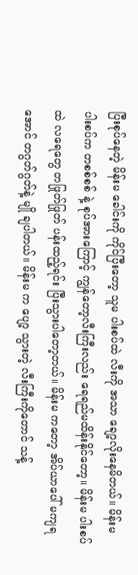ပြီးစုပ်နေတဲ့ မိန်းမ ခေါင်းကို ကိုင်ပြီးတော့ သူမ ပါးစပ်ထဲ လီးကို အသာ ချော့လိုးနေမိတယ်။ မိန်းမ ပါးစပ်က တစစ်စစ် နဲ့ စုပ်အားကြောင့် ကျွန်တော့လီးကြီးလည်း ရေရည်မထိန်းနိုင်တော့။ မိန်းမ ပါးစပ်ထဲ လရေတွေ တဖြုတ်ဖြုတ် ပန်းထည့်ရင်း ပြီးသွားပါတော့တယ်။ မိန်းမ ကတော့ အိပ်ယာပေါ် မကျရအောင် တဂွတ်ဂွတ်နဲ့ မျို ချပါတယ်။ မိန်းမ က ပျော့ သွားတဲ့ လီးကြီးကိုတောင် သန့်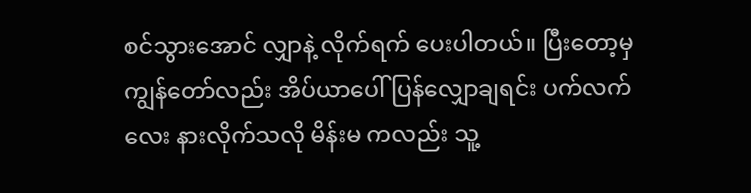စင်သွားအောင် လျှာနဲ့ လိုက်ရက် ပေးပါတယ်။ ပြီးတော့မှ ကျွန်တော်လည်း အိပ်ယာပေါ် ပြန်လျှောချရင်း ပက်လက်လေး နားလိုက်သလို မိန်းမ ကလည်း သူ့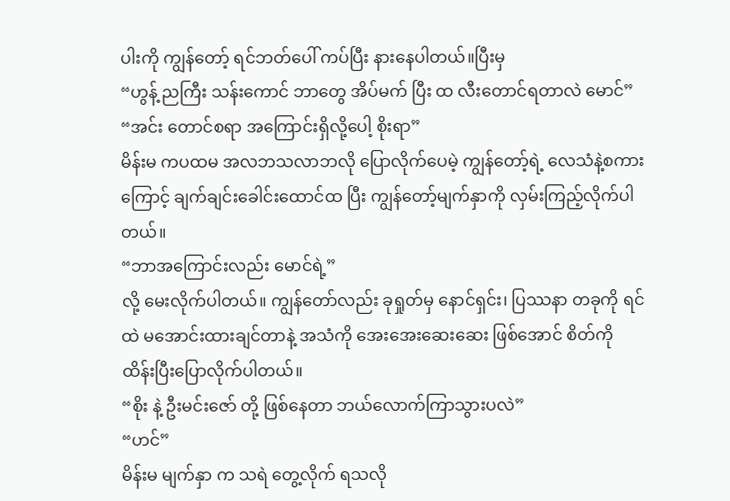ပါးကို ကျွန်တော့် ရင်ဘတ်ပေါ် ကပ်ပြီး နားနေပါတယ်။ပြီးမှ
“ဟွန့် ညကြီး သန်းကောင် ဘာတွေ အိပ်မက် ပြီး ထ လီးတောင်ရတာလဲ မောင်”
“အင်း တောင်စရာ အကြောင်းရှိလို့ပေါ့ စိုးရာ”
မိန်းမ ကပထမ အလဘသလာဘလို ပြောလိုက်ပေမဲ့ ကျွန်တော့်ရဲ့ လေသံနဲ့စကားကြောင့် ချက်ချင်းခေါင်းထောင်ထ ပြီး ကျွန်တော့်မျက်နှာကို လှမ်းကြည့်လိုက်ပါတယ်။
“ဘာအကြောင်းလည်း မောင်ရဲ့”
လို့ မေးလိုက်ပါတယ်။ ကျွန်တော်လည်း ခုရှုတ်မှ နောင်ရှင်း၊ ပြဿနာ တခုကို ရင်ထဲ မအောင်းထားချင်တာနဲ့ အသံကို အေးအေးဆေးဆေး ဖြစ်အောင် စိတ်ကို ထိန်းပြီးပြောလိုက်ပါတယ်။
“စိုး နဲ့ ဦးမင်းဇော် တို့ ဖြစ်နေတာ ဘယ်လောက်ကြာသွားပလဲ”
“ဟင်”
မိန်းမ မျက်နှာ က သရဲ တွေ့လိုက် ရသလို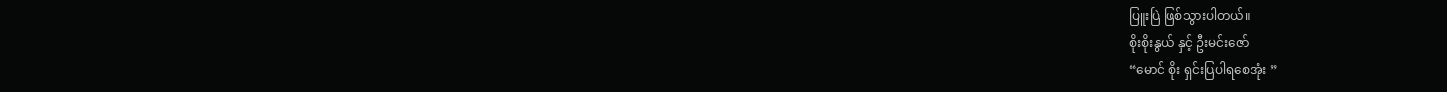ပြူးပြဲ ဖြစ်သွားပါတယ်။
စိုးစိုးနွယ် နှင့် ဦးမင်းဇော်
“မောင် စိုး ရှင်းပြပါရစေအုံး ”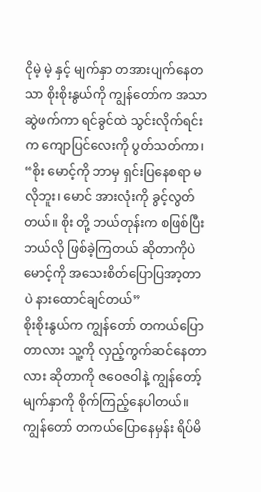ငိုမဲ့ မဲ့ နှင့် မျက်နှာ တအားပျက်နေတသာ စိုးစိုးနွယ်ကို ကျွန်တော်က အသာဆွဲဖက်ကာ ရင်ခွင်ထဲ သွင်းလိုက်ရင်း က ကျောပြင်လေးကို ပွတ်သတ်ကာ၊
“စိုး မောင့်ကို ဘာမှ ရှင်းပြနေစရာ မလိုဘူး၊ မောင် အားလုံးကို ခွင့်လွတ်တယ်။ စိုး တို့ ဘယ်တုန်းက စဖြစ်ပြီး ဘယ်လို ဖြစ်ခဲ့ကြတယ် ဆိုတာကိုပဲ မောင့်ကို အသေးစိတ်ပြောပြအာ့တာပဲ နားထောင်ချင်တယ်”
စိုးစိုးနွယ်က ကျွန်တော် တကယ်ပြောတာလား သူ့ကို လှည့်ကွက်ဆင်နေတာလား ဆိုတာကို ဇဝေဇဝါနဲ့ ကျွန်တော့်မျက်နှာကို စိုက်ကြည့်နေပါတယ်။ ကျွန်တော် တကယ်ပြောနေမှန်း ရိပ်မိ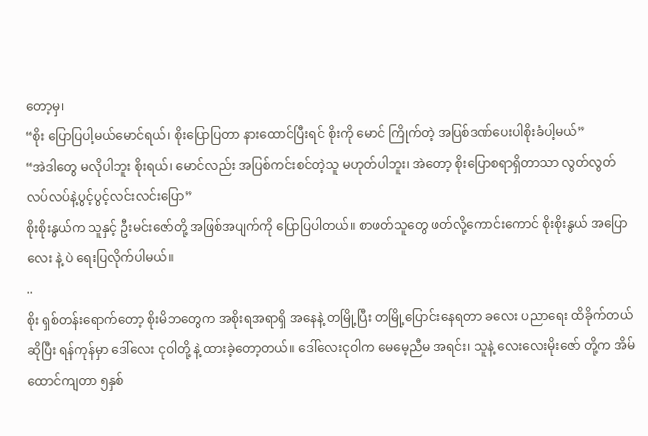တော့မှ၊
“စိုး ပြောပြပါ့မယ်မောင်ရယ်၊ စိုးပြောပြတာ နားထောင်ပြီးရင် စိုးကို မောင် ကြိုက်တဲ့ အပြစ်ဒဏ်ပေးပါစိုးခံပါ့မယ်”
“အဲဒါတွေ မလိုပါဘူး စိုးရယ်၊ မောင်လည်း အပြစ်ကင်းစင်တဲ့သူ မဟုတ်ပါဘူး၊ အဲတော့ စိုးပြောစရာရှိတာသာ လွတ်လွတ်လပ်လပ်နဲ့ပွင့်ပွင့်လင်းလင်းပြော”
စိုးစိုးနွယ်က သူနှင့် ဦးမင်းဇော်တို့ အဖြစ်အပျက်ကို ပြောပြပါတယ်။ စာဖတ်သူတွေ ဖတ်လို့ကောင်းကောင် စိုးစိုးနွယ် အပြောလေး နဲ့ ပဲ ရေးပြလိုက်ပါမယ်။
..
စိုး ရှစ်တန်းရောက်တော့ စိုးမိဘတွေက အစိုးရအရာရှိ အနေနဲ့ တမြို့ပြီး တမြို့ပြောင်းနေရတာ ခလေး ပညာရေး ထိခိုက်တယ် ဆိုပြီး ရန်ကုန်မှာ ဒေါ်လေး ငုဝါတို့ နဲ့ ထားခဲ့တော့တယ်။ ဒေါ်လေးငုဝါက မေမေ့ညီမ အရင်း၊ သူနဲ့ လေးလေးမိုးဇော် တို့က အိမ်ထောင်ကျတာ ၅နှစ်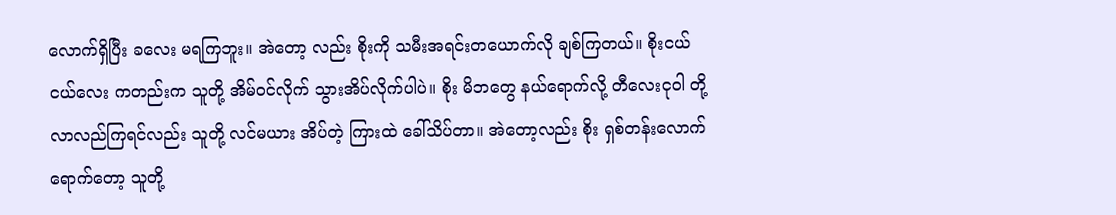လောက်ရှိပြီး ခလေး မရကြဘူး။ အဲတော့ လည်း စိုးကို သမီးအရင်းတယောက်လို ချစ်ကြတယ်။ စိုးငယ်ငယ်လေး ကတည်းက သူတို့ အိမ်ဝင်လိုက် သွားအိပ်လိုက်ပါပဲ။ စိုး မိဘတွေ နယ်ရောက်လို့ တီလေးငုဝါ တို့ လာလည်ကြရင်လည်း သူတို့ လင်မယား အိပ်တဲ့ ကြားထဲ ခေါ်သိပ်တာ။ အဲတော့လည်း စိုး ရှစ်တန်းလောက်ရောက်တော့ သူတို့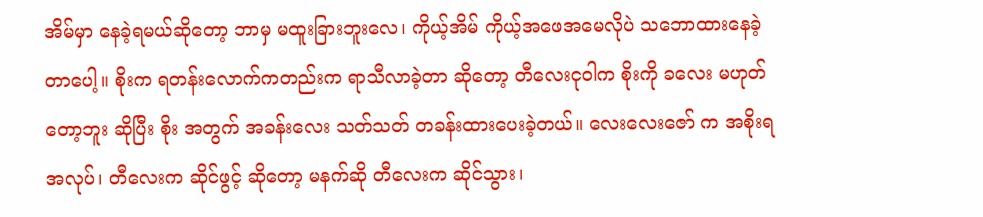အိမ်မှာ နေခဲ့ရမယ်ဆိုတော့ ဘာမှ မထူးခြားဘူးလေ၊ ကိုယ့်အိမ် ကိုယ့်အဖေအမေလိုပဲ သဘောထားနေခဲ့တာပေါ့။ စိုးက ရတန်းလောက်ကတည်းက ရာသီလာခဲ့တာ ဆိုတော့ တီလေးငုဝါက စိုးကို ခလေး မဟုတ်တော့ဘူး ဆိုပြီး စိုး အတွက် အခန်းလေး သတ်သတ် တခန်းထားပေးခဲ့တယ်။ လေးလေးဇော် က အစိုးရအလုပ်၊ တီလေးက ဆိုင်ဖွင့် ဆိုတော့ မနက်ဆို တီလေးက ဆိုင်သွား၊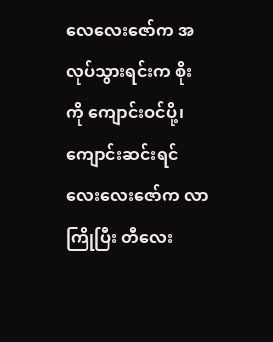လေလေးဇော်က အလုပ်သွားရင်းက စိုး ကို ကျောင်းဝင်ပို့၊ ကျောင်းဆင်းရင် လေးလေးဇော်က လာကြိုပြီး တီလေး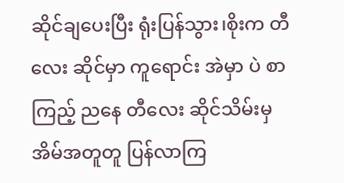ဆိုင်ချပေးပြီး ရုံးပြန်သွား၊စိုးက တီလေး ဆိုင်မှာ ကူရောင်း အဲမှာ ပဲ စာကြည့် ညနေ တီလေး ဆိုင်သိမ်းမှ အိမ်အတူတူ ပြန်လာကြ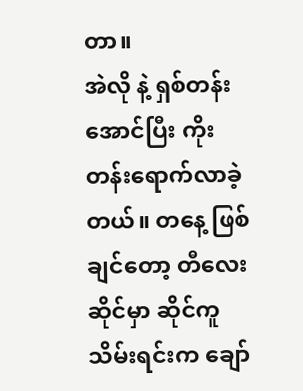တာ။
အဲလို နဲ့ ရှစ်တန်းအောင်ပြီး ကိုးတန်းရောက်လာခဲ့တယ်။ တနေ့ ဖြစ်ချင်တော့ တီလေး ဆိုင်မှာ ဆိုင်ကူသိမ်းရင်းက ချော်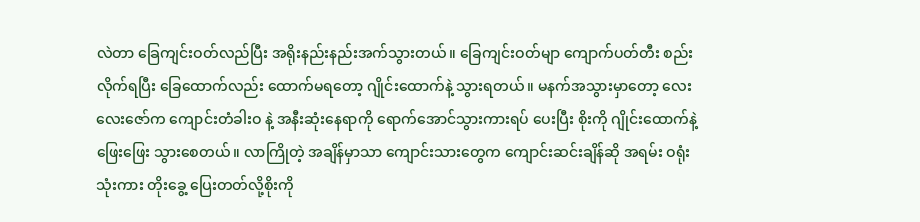လဲတာ ခြေကျင်းဝတ်လည်ပြီး အရိုးနည်းနည်းအက်သွားတယ်။ ခြေကျင်းဝတ်မျာ ကျောက်ပတ်တီး စည်းလိုက်ရပြီး ခြေထောက်လည်း ထောက်မရတော့ ဂျိုင်းထောက်နဲ့ သွားရတယ်။ မနက်အသွားမှာတော့ လေးလေးဇော်က ကျောင်းတံခါးဝ နဲ့ အနီးဆုံးနေရာကို ရောက်အောင်သွားကားရပ် ပေးပြီး စိုးကို ဂျိုင်းထောက်နဲ့ ဖြေးဖြေး သွားစေတယ်။ လာကြိုတဲ့ အချိန်မှာသာ ကျောင်းသားတွေက ကျောင်းဆင်းချိန်ဆို အရမ်း ဝရုံးသုံးကား တိုးခွေ့ ပြေးတတ်လို့စိုးကို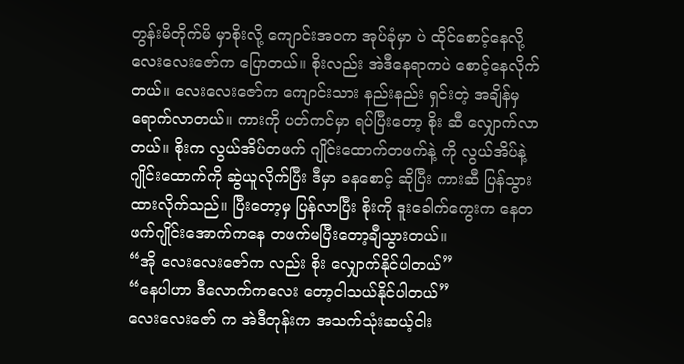တွန်းမိတိုက်မိ မှာစိုးလို့ ကျောင်းအဝက အုပ်ခုံမှာ ပဲ ထိုင်စောင့်နေလို့ လေးလေးဇော်က ပြောတယ်။ စိုးလည်း အဲဒီနေရာကပဲ စောင့်နေလိုက်တယ်။ လေးလေးဇော်က ကျောင်းသား နည်းနည်း ရှင်းတဲ့ အချိန်မှ ရောက်လာတယ်။ ကားကို ပတ်ကင်မှာ ရပ်ပြီးတော့ စိုး ဆီ လျှောက်လာတယ်။ စိုးက လွယ်အိပ်တဖက် ဂျိုင်းထောက်တဖက်နဲ့ ကို လွယ်အိပ်နဲ့ ဂျိုင်းထောက်ကို ဆွဲယူလိုက်ပြီး ဒီမှာ ခနစောင့် ဆိုပြီး ကားဆီ ပြန်သွားထားလိုက်သည်။ ပြီးတော့မှ ပြန်လာပြီး စိုးကို ဒူးခေါက်ကွေးက နေတဖက်ဂျိုင်းအောက်ကနေ တဖက်မပြီးတော့ချီသွားတယ်။
“အို လေးလေးဇော်က လည်း စိုး လျှောက်နိုင်ပါတယ်”
“နေပါဟာ ဒီလောက်ကလေး တော့ငါသယ်နိုင်ပါတယ်”
လေးလေးဇော် က အဲဒီတုန်းက အသက်သုံးဆယ့်ငါး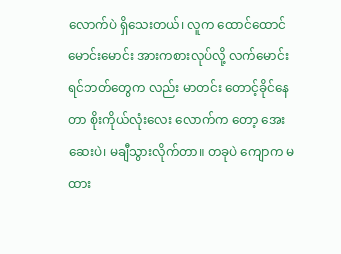လောက်ပဲ ရှိသေးတယ်၊ လူက ထောင်ထောင်မောင်းမောင်း အားကစားလုပ်လို့ လက်မောင်း ရင်ဘတ်တွေက လည်း မာတင်း တောင့်ခိုင်နေတာ စိုးကိုယ်လုံးလေး လောက်က တော့ အေးဆေးပဲ၊ မချီသွားလိုက်တာ။ တခုပဲ ကျောက မထား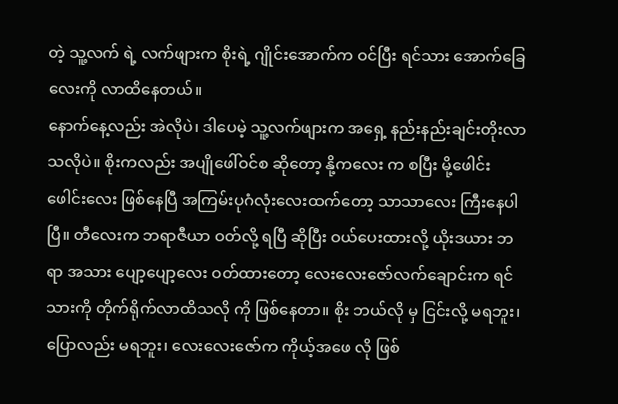တဲ့ သူ့လက် ရဲ့ လက်ဖျားက စိုးရဲ့ ဂျိုင်းအောက်က ဝင်ပြီး ရင်သား အောက်ခြေလေးကို လာထိနေတယ်။
နောက်နေ့လည်း အဲလိုပဲ၊ ဒါပေမဲ့ သူ့လက်ဖျားက အရှေ့ နည်းနည်းချင်းတိုးလာသလိုပဲ။ စိုးကလည်း အပျိုဖေါ်ဝင်စ ဆိုတော့ နို့ကလေး က စပြီး မို့ဖေါင်းဖေါင်းလေး ဖြစ်နေပြီ အကြမ်းပုဂံလုံးလေးထက်တော့ သာသာလေး ကြီးနေပါပြီ။ တီလေးက ဘရာဇီယာ ဝတ်လို့ ရပြီ ဆိုပြီး ဝယ်ပေးထားလို့ ယိုးဒယား ဘရာ အသား ပျော့ပျော့လေး ဝတ်ထားတော့ လေးလေးဇော်လက်ချောင်းက ရင်သားကို တိုက်ရိုက်လာထိသလို ကို ဖြစ်နေတာ။ စိုး ဘယ်လို မှ ငြင်းလို့ မရဘူး၊ ပြောလည်း မရဘူး၊ လေးလေးဇော်က ကိုယ့်အဖေ လို ဖြစ်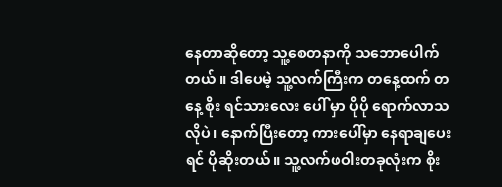နေတာဆိုတော့ သူ့စေတနာကို သဘောပေါက်တယ်။ ဒါပေမဲ့ သူ့လက်ကြီးက တနေ့ထက် တနေ့ စိုး ရင်သားလေး ပေါ် မှာ ပိုပို ရောက်လာသလိုပဲ၊ နောက်ပြီးတော့ ကားပေါ်မှာ နေရာချပေးရင် ပိုဆိုးတယ်။ သူ့လက်ဖဝါးတခုလုံးက စိုး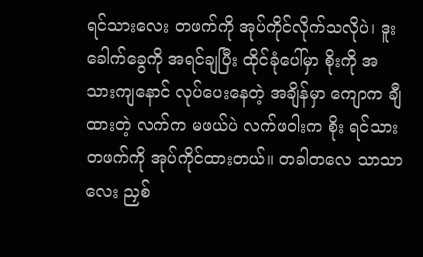ရင်သားလေး တဖက်ကို အုပ်ကိုင်လိုက်သလိုပဲ၊ ဒူးခေါက်ခွေကို အရင်ချပြီး ထိုင်ခုံပေါ်မှာ စိုးကို အသားကျနောင် လုပ်ပေးနေတဲ့ အချိန်မှာ ကျောက ချီထားတဲ့ လက်က မဖယ်ပဲ လက်ဖဝါးက စိုး ရင်သား တဖက်ကို အုပ်ကိုင်ထားတယ်။ တခါတလေ သာသာလေး ညှစ်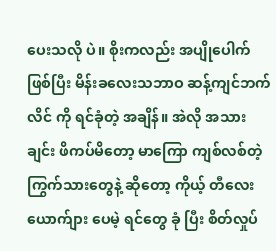ပေးသလို ပဲ။ စိုးကလည်း အပျိုပေါက် ဖြစ်ပြီး မိန်းခလေးသဘာဝ ဆန့်ကျင်ဘက်လိင် ကို ရင်ခုံတဲ့ အချိန်။ အဲလို အသားချင်း ဖိကပ်မိတော့ မာကြော ကျစ်လစ်တဲ့ ကြွက်သားတွေနဲ့ ဆိုတော့ ကိုယ့် တီလေး ယောက်ျား ပေမဲ့ ရင်တွေ ခုံ ပြီး စိတ်လှုပ်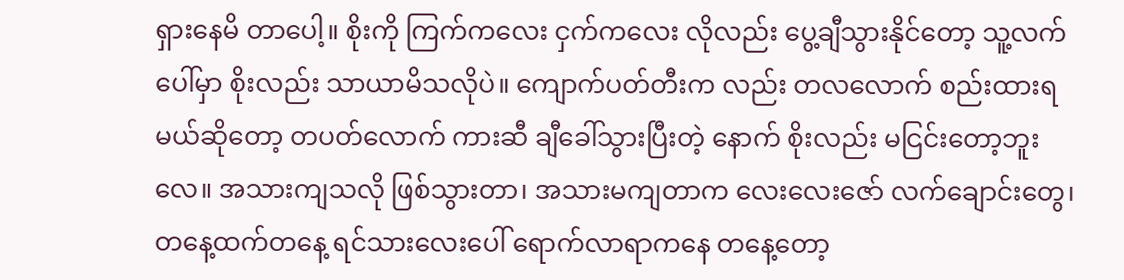ရှားနေမိ တာပေါ့။ စိုးကို ကြက်ကလေး ငှက်ကလေး လိုလည်း ပွေ့ချီသွားနိုင်တော့ သူ့လက်ပေါ်မှာ စိုးလည်း သာယာမိသလိုပဲ။ ကျောက်ပတ်တီးက လည်း တလလောက် စည်းထားရမယ်ဆိုတော့ တပတ်လောက် ကားဆီ ချီခေါ်သွားပြီးတဲ့ နောက် စိုးလည်း မငြင်းတော့ဘူးလေ။ အသားကျသလို ဖြစ်သွားတာ၊ အသားမကျတာက လေးလေးဇော် လက်ချောင်းတွေ၊ တနေ့ထက်တနေ့ ရင်သားလေးပေါ် ရောက်လာရာကနေ တနေ့တော့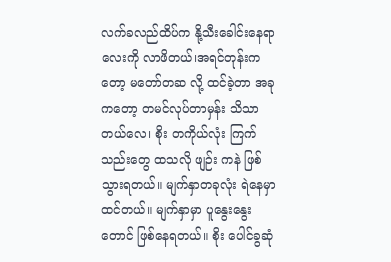လက်ခလည်ထိပ်က နို့သီးခေါင်းနေရာလေးကို လာဖိတယ်၊အရင်တုန်းက တော့ မတော်တဆ လို့ ထင်ခဲ့တာ အခုကတော့ တမင်လုပ်တာမှန်း သိသာတယ်လေ၊ စိုး တကိုယ်လုံး ကြက်သည်းတွေ ထသလို ဖျဉ်း ကနဲ ဖြစ်သွားရတယ်။ မျက်နှာတခုလုံး ရဲနေမှာထင်တယ်။ မျက်နှာမှာ ပူနွေးနွေးတောင် ဖြစ်နေရတယ်။ စိုး ပေါင်ခွဆုံ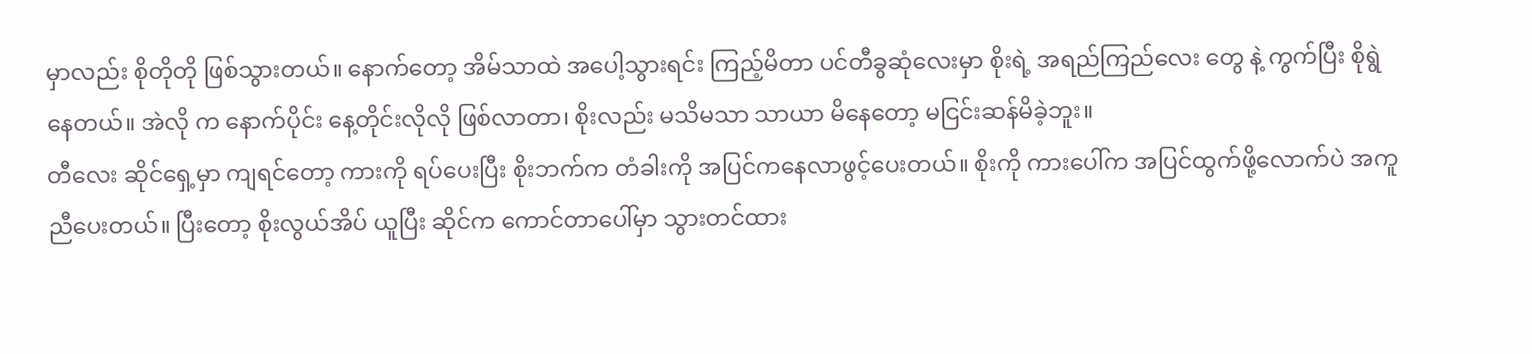မှာလည်း စိုတိုတို ဖြစ်သွားတယ်။ နောက်တော့ အိမ်သာထဲ အပေါ့သွားရင်း ကြည့်မိတာ ပင်တီခွဆုံလေးမှာ စိုးရဲ့ အရည်ကြည်လေး တွေ နဲ့ ကွက်ပြီး စိုရွဲနေတယ်။ အဲလို က နောက်ပိုင်း နေ့တိုင်းလိုလို ဖြစ်လာတာ၊ စိုးလည်း မသိမသာ သာယာ မိနေတော့ မငြင်းဆန်မိခဲ့ဘူး။
တီလေး ဆိုင်ရှေ့မှာ ကျရင်တော့ ကားကို ရပ်ပေးပြီး စိုးဘက်က တံခါးကို အပြင်ကနေလာဖွင့်ပေးတယ်။ စိုးကို ကားပေါ်က အပြင်ထွက်ဖို့လောက်ပဲ အကူညီပေးတယ်။ ပြီးတော့ စိုးလွယ်အိပ် ယူပြီး ဆိုင်က ကောင်တာပေါ်မှာ သွားတင်ထား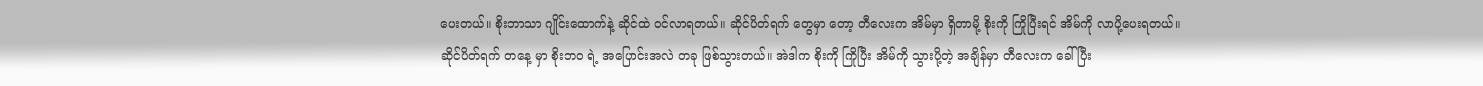ပေးတယ်။ စိုးဘာသာ ဂျိုင်းထောက်နဲ့ ဆိုင်ထဲ ဝင်လာရတယ်။ ဆိုင်ပိတ်ရက် တွေမှာ တော့ တီလေးက အိမ်မှာ ရှိတာမို့ စိုးကို ကြိုပြီးရင် အိမ်ကို လာပို့ပေးရတယ်။
ဆိုင်ပိတ်ရက် တနေ့ မှာ စိုးဘဝ ရဲ့ အပြောင်းအလဲ တခု ဖြစ်သွားတယ်။ အဲဒါက စိုးကို ကြိုပြီး အိမ်ကို သွားပို့တဲ့ အချိန်မှာ တီလေးက ခေါ်ပြီး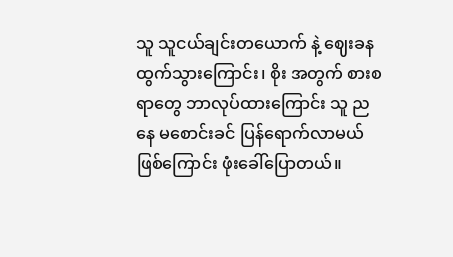သူ သူငယ်ချင်းတယောက် နဲ့ ဈေးခနထွက်သွားကြောင်း၊ စိုး အတွက် စားစရာတွေ ဘာလုပ်ထားကြောင်း သူ ညနေ မစောင်းခင် ပြန်ရောက်လာမယ် ဖြစ်ကြောင်း ဖုံးခေါ်ပြောတယ်။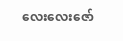လေးလေးဇော်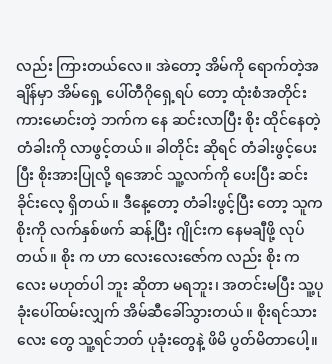လည်း ကြားတယ်လေ။ အဲတော့ အိမ်ကို ရောက်တဲ့အချိန်မှာ အိမ်ရှေ့ ပေါ်တီဂိုရှေ့ရပ် တော့ ထုံးစံအတိုင်း ကားမောင်းတဲ့ ဘက်က နေ ဆင်းလာပြီး စိုး ထိုင်နေတဲ့ တံခါးကို လာဖွင့်တယ်။ ခါတိုင်း ဆိုရင် တံခါးဖွင့်ပေးပြီး စိုးအားပြုလို့ ရအောင် သူ့လက်ကို ပေးပြီး ဆင်းခိုင်းလေ့ ရှိတယ်။ ဒီနေ့တော့ တံခါးဖွင့်ပြီး တော့ သူက စိုးကို လက်နှစ်ဖက် ဆန့်ပြီး ဂျိုင်းက နေမချီဖို့ လုပ်တယ်။ စိုး က ဟာ လေးလေးဇော်က လည်း စိုး ကလေး မဟုတ်ပါ ဘူး ဆိုတာ မရဘူး၊ အတင်းမပြီး သူ့ပုခုံးပေါ်ထမ်းလျှက် အိမ်ဆီခေါ်သွားတယ်။ စိုးရင်သား လေး တွေ သူ့ရင်ဘတ် ပုခုံးတွေနဲ့ ဖိမိ ပွတ်မိတာပေါ့။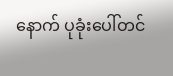နောက် ပုခုံးပေါ်တင်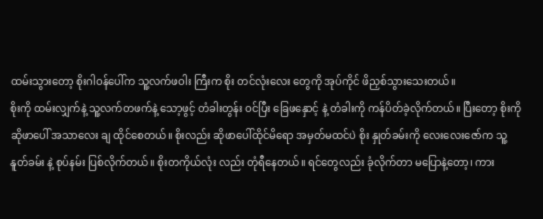ထမ်းသွားတော့ စိုးဂါဝန်ပေါ်က သူ့လက်ဖဝါး ကြီးက စိုး တင်လုံးလေး တွေကို အုပ်ကိုင် ဖိညှစ်သွားသေးတယ်။
စိုးကို ထမ်းလျှက်နဲ့ သူ့လက်တဖက်နဲ့ သော့ဖွင့် တံခါးတွန်း ဝင်ပြီး ခြေဖနှောင့် နဲ့ တံခါးကို ကန်ပိတ်ခဲ့လိုက်တယ်။ ပြီးတော့ စိုးကို ဆိုဖာပေါ် အသာလေး ချ ထိုင်စေတယ်။ စိုးလည်း ဆိုဖာပေါ်ထိုင်မိရော အမှတ်မထင်ပဲ စိုး နှုတ်ခမ်းကို လေးလေးဇော်က သူ့နူတ်ခမ်း နဲ့ စုပ်နမ်း ပြစ်လိုက်တယ်။ စိုးတကိုယ်လုံး လည်း တုံရီနေတယ်။ ရင်တွေလည်း ခုံလိုက်တာ မပြောနဲ့တော့၊ ကား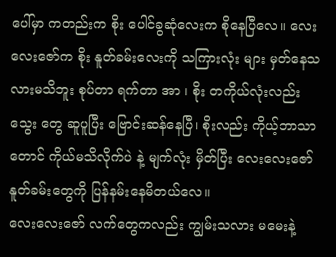ပေါ်မှာ ကတည်းက စိုး ပေါင်ခွဆုံလေးက စိုနေပြီလေ။ လေးလေးဇော်က စိုး နူတ်ခမ်းလေးကို သကြားလုံး များ မှတ်နေသလားမသိဘူး စုပ်တာ ရက်တာ အာ ၊ စိုး တကိုယ်လုံးလည်း သွေး တွေ ဆူပူပြီး ဗြောင်းဆန်နေပြီ၊ စိုးလည်း ကိုယ့်ဘာသာ တောင် ကိုယ်မသိလိုက်ပဲ နဲ့ မျက်လုံး မှိတ်ပြီး လေးလေးဇော် နူတ်ခမ်းတွေကို ပြန်နမ်းနေမိတယ်လေ။
လေးလေးဇော် လက်တွေကလည်း ကျွမ်းသလား မမေးနဲ့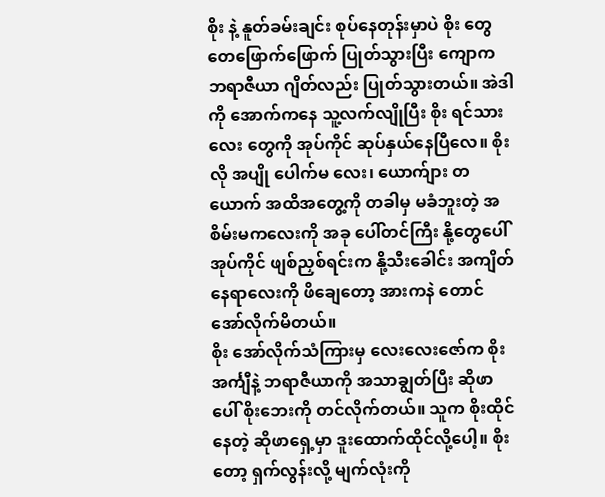စိုး နဲ့ နူတ်ခမ်းချင်း စုပ်နေတုန်းမှာပဲ စိုး တွေ တေဖြောက်ဖြောက် ပြုတ်သွားပြီး ကျောက ဘရာဇီယာ ဂျိတ်လည်း ပြုတ်သွားတယ်။ အဲဒါကို အောက်ကနေ သူ့လက်လျိုပြီး စိုး ရင်သားလေး တွေကို အုပ်ကိုင် ဆုပ်နှယ်နေပြီလေ။ စိုးလို အပျို ပေါက်မ လေး၊ ယောက်ျား တယောက် အထိအတွေ့ကို တခါမှ မခံဘူးတဲ့ အစိမ်းမကလေးကို အခု ပေါ်တင်ကြီး နို့တွေပေါ် အုပ်ကိုင် ဖျစ်ညှစ်ရင်းက နို့သီးခေါင်း အကျိတ်နေရာလေးကို ဖိချေတော့ အားကနဲ တောင် အော်လိုက်မိတယ်။
စိုး အော်လိုက်သံကြားမှ လေးလေးဇော်က စိုး အင်္ကျီနဲ့ ဘရာဇီယာကို အသာချွတ်ပြီး ဆိုဖာပေါ် စိုးဘေးကို တင်လိုက်တယ်။ သူက စိုးထိုင်နေတဲ့ ဆိုဖာရှေ့မှာ ဒူးထောက်ထိုင်လို့ပေါ့။ စိုးတော့ ရှက်လွန်းလို့ မျက်လုံးကို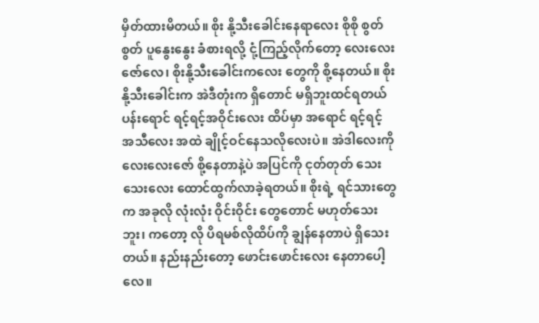မှိတ်ထားမိတယ်။ စိုး နို့သီးခေါင်းနေရာလေး စိုစို စွတ်စွတ် ပူနွေးနွေး ခံစားရလို့ ငုံ့ကြည့်လိုက်တော့ လေးလေးဇော်လေ၊ စိုးနို့သီးခေါင်းကလေး တွေကို စို့နေတယ်။ စိုး နို့သီးခေါင်းက အဲဒီတုံးက ရှိတောင် မရှိဘူးထင်ရတယ် ပန်းရောင် ရင့်ရင့်အဝိုင်းလေး ထိပ်မှာ အရောင် ရင့်ရင့် အသီလေး အထဲ ချိုင့်ဝင်နေသလိုလေးပဲ။ အဲဒါလေးကို လေးလေးဇော် စို့နေတာနဲ့ပဲ အပြင်ကို ငုတ်တုတ် သေးသေးလေး ထောင်ထွက်လာခဲ့ရတယ်။ စိုးရဲ့ ရင်သားတွေက အခုလို လုံးလုံး ဝိုင်းဝိုင်း တွေတောင် မဟုတ်သေးဘူး၊ ကတော့ လို ပိရမစ်လိုထိပ်ကို ချွန်နေတာပဲ ရှိသေးတယ်။ နည်းနည်းတော့ ဖောင်းဖောင်းလေး နေတာပေါ့လေ။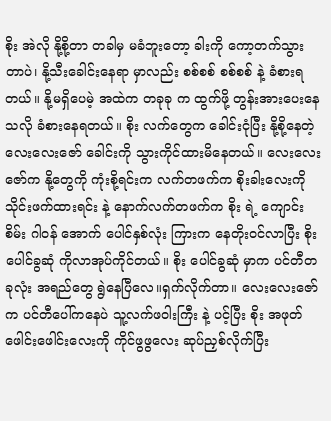စိုး အဲလို နို့စို့တာ တခါမှ မခံဘူးတော့ ခါးကို ကော့တက်သွားတာပဲ၊ နို့သီးခေါင်းနေရာ မှာလည်း စစ်စစ် စစ်စစ် နဲ့ ခံစားရတယ်။ နို့မရှိပေမဲ့ အထဲက တခုခု က ထွက်ဖို့ တွန်းအားပေးနေသလို ခံစားနေရတယ်။ စိုး လက်တွေက ခေါင်းငုံပြီး နို့စို့နေတဲ့ လေးလေးဇော် ခေါင်းကို သွားကိုင်ထားမိနေတယ်။ လေးလေးဇော်က နို့တွေကို ကုံးစို့ရင်းက လက်တဖက်က စိုးခါးလေးကို သိုင်းဖက်ထားရင်း နဲ့ နောက်လက်တဖက်က စိုး ရဲ့ ကျောင်းစိမ်း ဂါဝန် အောက် ပေါင်နှစ်လုံး ကြားက နေတိုးဝင်လာပြီး စိုးပေါင်ခွဆုံ ကိုလာအုပ်ကိုင်တယ်။ စိုး ပေါင်ခွဆုံ မှာက ပင်တီတခုလုံး အရည်တွေ ရွဲနေပြီလေ။ရှက်လိုက်တာ။ လေးလေးဇော်က ပင်တီပေါ်ကနေပဲ သူ့လက်ဖဝါးကြီး နဲ့ ပင့်ပြီး စိုး အဖုတ်ဖေါင်းဖေါင်းလေးကို ကိုင်ဖွဖွလေး ဆုပ်ညှစ်လိုက်ပြီး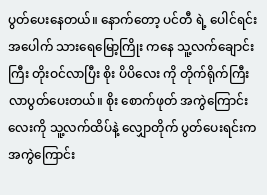ပွတ်ပေးနေတယ်။ နောက်တော့ ပင်တီ ရဲ့ ပေါင်ရင်းအပေါက် သားရေမြော့ကြိုး ကနေ သူ့လက်ချောင်းကြီး တိုးဝင်လာပြီး စိုး ပိပိလေး ကို တိုက်ရိုက်ကြီး လာပွတ်ပေးတယ်။ စိုး စောက်ဖုတ် အကွဲကြောင်းလေးကို သူ့လက်ထိပ်နဲ့ လျှောတိုက် ပွတ်ပေးရင်းက အကွဲကြောင်း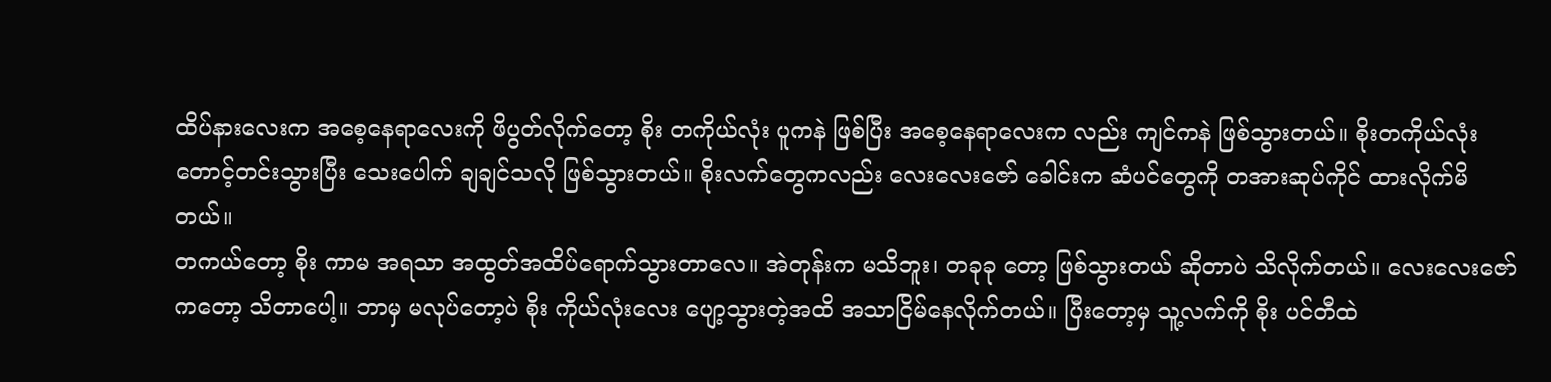ထိပ်နားလေးက အစေ့နေရာလေးကို ဖိပွတ်လိုက်တော့ စိုး တကိုယ်လုံး ပူကနဲ ဖြစ်ပြီး အစေ့နေရာလေးက လည်း ကျင်ကနဲ ဖြစ်သွားတယ်။ စိုးတကိုယ်လုံး တောင့်တင်းသွားပြီး သေးပေါက် ချချင်သလို ဖြစ်သွားတယ်။ စိုးလက်တွေကလည်း လေးလေးဇော် ခေါင်းက ဆံပင်တွေကို တအားဆုပ်ကိုင် ထားလိုက်မိတယ်။
တကယ်တော့ စိုး ကာမ အရသာ အထွတ်အထိပ်ရောက်သွားတာလေ။ အဲတုန်းက မသိဘူး၊ တခုခု တော့ ဖြစ်သွားတယ် ဆိုတာပဲ သိလိုက်တယ်။ လေးလေးဇော် ကတော့ သိတာပေါ့။ ဘာမှ မလုပ်တော့ပဲ စိုး ကိုယ်လုံးလေး ပျော့သွားတဲ့အထိ အသာငြိမ်နေလိုက်တယ်။ ပြီးတော့မှ သူ့လက်ကို စိုး ပင်တီထဲ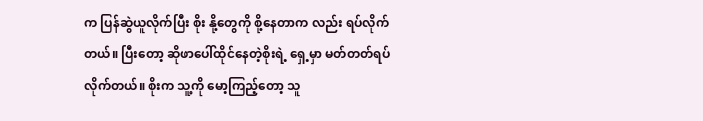က ပြန်ဆွဲယူလိုက်ပြီး စိုး နို့တွေကို စို့နေတာက လည်း ရပ်လိုက်တယ်။ ပြီးတော့ ဆိုဖာပေါ်ထိုင်နေတဲ့စိုးရဲ့ ရှေ့မှာ မတ်တတ်ရပ်လိုက်တယ်။ စိုးက သူ့ကို မော့ကြည့်တော့ သူ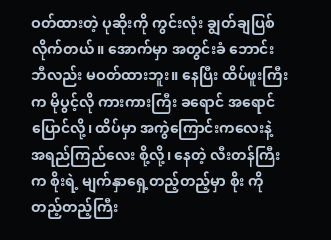ဝတ်ထားတဲ့ ပုဆိုးကို ကွင်းလုံး ချွတ်ချပြစ်လိုက်တယ်။ အောက်မှာ အတွင်းခံ ဘောင်းဘီလည်း မဝတ်ထားဘူး။ နေပြီး ထိပ်ဖူးကြီးက မိုပွင့်လို ကားကားကြီး ခရောင် အရောင်ပြောင်လို့၊ ထိပ်မှာ အကွဲကြောင်းကလေးနဲ့ အရည်ကြည်လေး စို့လို့၊ နေတဲ့ လီးတန်ကြီးက စိုးရဲ့ မျက်နှာရှေ့တည့်တည့်မှာ စိုး ကို တည့်တည့်ကြီး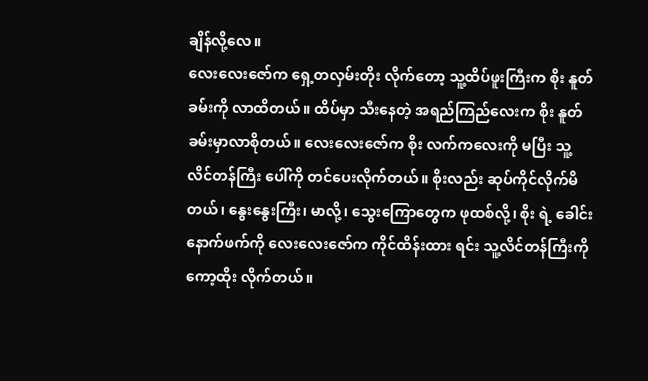ချိန်လို့လေ။
လေးလေးဇော်က ရှေ့တလှမ်းတိုး လိုက်တော့ သူ့ထိပ်ဖူးကြီးက စိုး နူတ်ခမ်းကို လာထိတယ်။ ထိပ်မှာ သီးနေတဲ့ အရည်ကြည်လေးက စိုး နူတ်ခမ်းမှာလာစိုတယ်။ လေးလေးဇော်က စိုး လက်ကလေးကို မပြီး သူ့လိင်တန်ကြီး ပေါ်ကို တင်ပေးလိုက်တယ်။ စိုးလည်း ဆုပ်ကိုင်လိုက်မိတယ်၊ နွေးနွေးကြီး၊ မာလို့၊ သွေးကြောတွေက ဖုထစ်လို့၊ စိုး ရဲ့ ခေါင်းနောက်ဖက်ကို လေးလေးဇော်က ကိုင်ထိန်းထား ရင်း သူ့လိင်တန်ကြီးကို ကော့ထိုး လိုက်တယ်။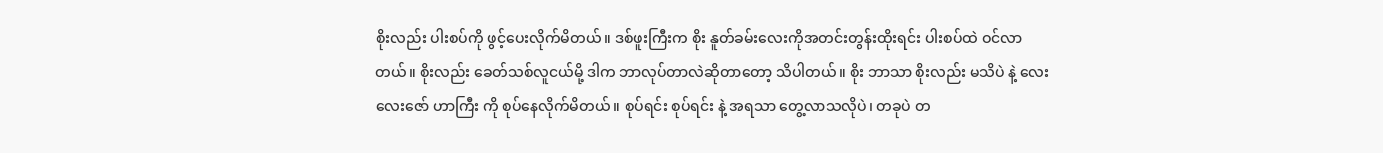စိုးလည်း ပါးစပ်ကို ဖွင့်ပေးလိုက်မိတယ်။ ဒစ်ဖူးကြီးက စိုး နူတ်ခမ်းလေးကိုအတင်းတွန်းထိုးရင်း ပါးစပ်ထဲ ဝင်လာတယ်။ စိုးလည်း ခေတ်သစ်လူငယ်မို့ ဒါက ဘာလုပ်တာလဲဆိုတာတော့ သိပါတယ်။ စိုး ဘာသာ စိုးလည်း မသိပဲ နဲ့ လေးလေးဇော် ဟာကြီး ကို စုပ်နေလိုက်မိတယ်။ စုပ်ရင်း စုပ်ရင်း နဲ့ အရသာ တွေ့လာသလိုပဲ၊ တခုပဲ တ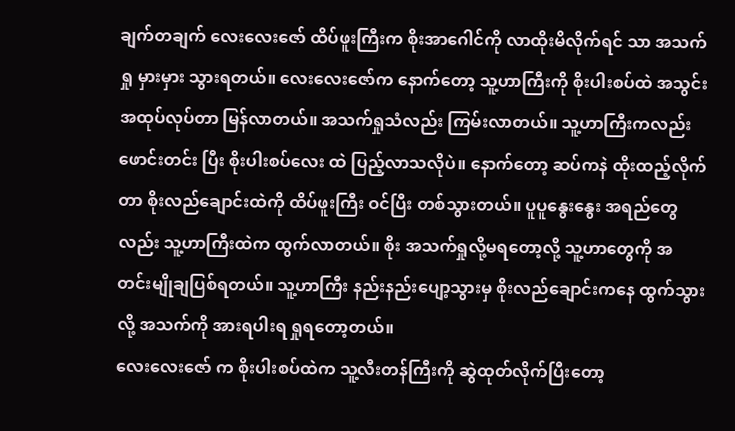ချက်တချက် လေးလေးဇော် ထိပ်ဖူးကြီးက စိုးအာဂေါင်ကို လာထိုးမိလိုက်ရင် သာ အသက်ရှု မှားမှား သွားရတယ်။ လေးလေးဇော်က နောက်တော့ သူ့ဟာကြီးကို စိုးပါးစပ်ထဲ အသွင်းအထုပ်လုပ်တာ မြန်လာတယ်။ အသက်ရှုသံလည်း ကြမ်းလာတယ်။ သူ့ဟာကြီးကလည်း ဖောင်းတင်း ပြီး စိုးပါးစပ်လေး ထဲ ပြည့်လာသလိုပဲ။ နောက်တော့ ဆပ်ကနဲ ထိုးထည့်လိုက်တာ စိုးလည်ချောင်းထဲကို ထိပ်ဖူးကြီး ဝင်ပြီး တစ်သွားတယ်။ ပူပူနွေးနွေး အရည်တွေလည်း သူ့ဟာကြီးထဲက ထွက်လာတယ်။ စိုး အသက်ရှုလို့မရတော့လို့ သူ့ဟာတွေကို အတင်းမျိုချပြစ်ရတယ်။ သူ့ဟာကြီး နည်းနည်းပျော့သွားမှ စိုးလည်ချောင်းကနေ ထွက်သွားလို့ အသက်ကို အားရပါးရ ရှုရတော့တယ်။
လေးလေးဇော် က စိုးပါးစပ်ထဲက သူ့လီးတန်ကြီးကို ဆွဲထုတ်လိုက်ပြီးတော့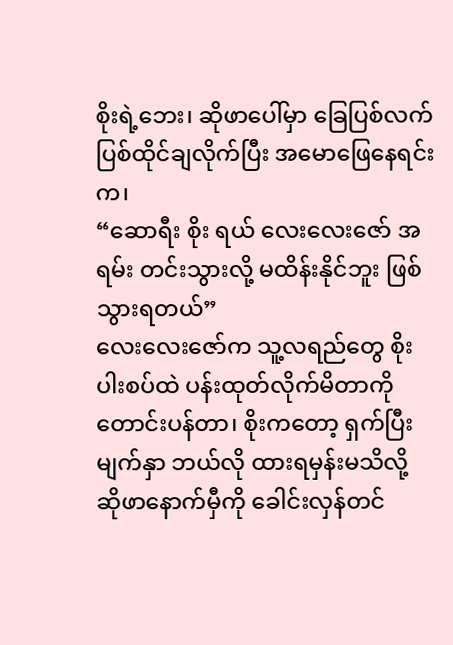စိုးရဲ့ဘေး၊ ဆိုဖာပေါ်မှာ ခြေပြစ်လက်ပြစ်ထိုင်ချလိုက်ပြီး အမောဖြေနေရင်းက၊
“ဆောရီး စိုး ရယ် လေးလေးဇော် အရမ်း တင်းသွားလို့ မထိန်းနိုင်ဘူး ဖြစ်သွားရတယ်”
လေးလေးဇော်က သူ့လရည်တွေ စိုး ပါးစပ်ထဲ ပန်းထုတ်လိုက်မိတာကို တောင်းပန်တာ၊ စိုးကတော့ ရှက်ပြီး မျက်နှာ ဘယ်လို ထားရမှန်းမသိလို့ ဆိုဖာနောက်မှီကို ခေါင်းလှန်တင်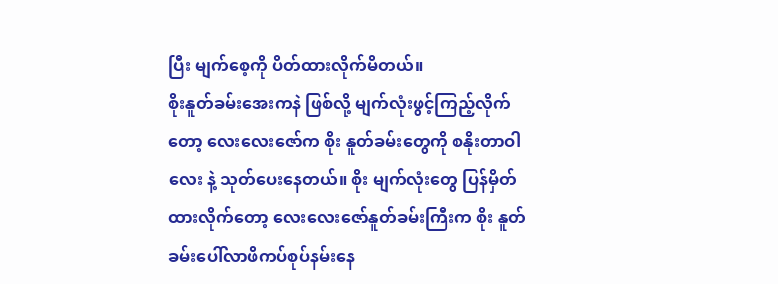ပြီး မျက်စေ့ကို ပိတ်ထားလိုက်မိတယ်။
စိုးနူတ်ခမ်းအေးကနဲ ဖြစ်လို့ မျက်လုံးဖွင့်ကြည့်လိုက်တော့ လေးလေးဇော်က စိုး နူတ်ခမ်းတွေကို စနိုးတာဝါ လေး နဲ့ သုတ်ပေးနေတယ်။ စိုး မျက်လုံးတွေ ပြန်မှိတ်ထားလိုက်တော့ လေးလေးဇော်နူတ်ခမ်းကြီးက စိုး နူတ်ခမ်းပေါ်လာဖိကပ်စုပ်နမ်းနေ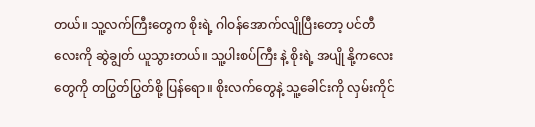တယ်။ သူ့လက်ကြီးတွေက စိုးရဲ့ ဂါဝန်အောက်လျိုပြီးတော့ ပင်တီလေးကို ဆွဲချွတ် ယူသွားတယ်။ သူ့ပါးစပ်ကြီး နဲ့ စိုးရဲ့ အပျို နို့ကလေး တွေကို တပြွတ်ပြွတ်စို့ ပြန်ရော။ စိုးလက်တွေနဲ့ သူ့ခေါင်းကို လှမ်းကိုင်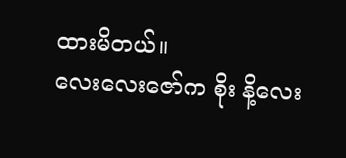ထားမိတယ်။
လေးလေးဇော်က စိုး နိ့လေး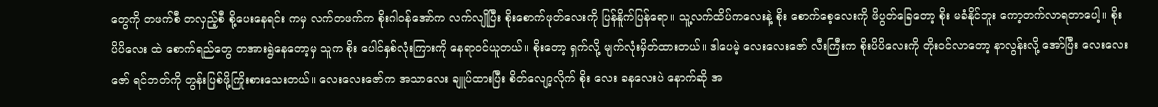တွေကို တဖက်စီ တလှည့်စီ စို့ပေးနေရင်း ကမှ လက်တဖက်က စိုးဂါဝန်အော်က လက်လျိုပြီး စိုးစောက်ဖုတ်လေးကို ပြန်နိူက်ပြန်ရော။ သူ့လက်ထိပ်ကလေးနဲ့ စိုး စောက်စေ့လေးကို ဖိပွတ်ခြေတော့ စိုး မခံနိုင်ဘူး ကော့တက်လာရတာပေါ့။ စိုး ပိပိလေး ထဲ စောက်ရည်တွေ တအားရွဲနေတော့မှ သူက စိုး ပေါင်နှစ်လုံးကြားကို နေရာဝင်ယူတယ်။ စိုးတော့ ရှက်လို့ မျက်လုံးမှိတ်ထားတယ်။ ဒါပေမဲ့ လေးလေးဇော် လီးကြီးက စိုးပိပိလေးကို တိုးဝင်လာတော့ နာလွန်းလို့ အော်ပြီး လေးလေး ဇော် ရင်ဘတ်ကို တွန်းပြစ်ဖို့ကြိုးစားသေးတယ်။ လေးလေးဇော်က အသာလေး ချူပ်ထားပြီး စိတ်လျော့လိုက် စိုး လေး ခနလေးပဲ နောက်ဆို အ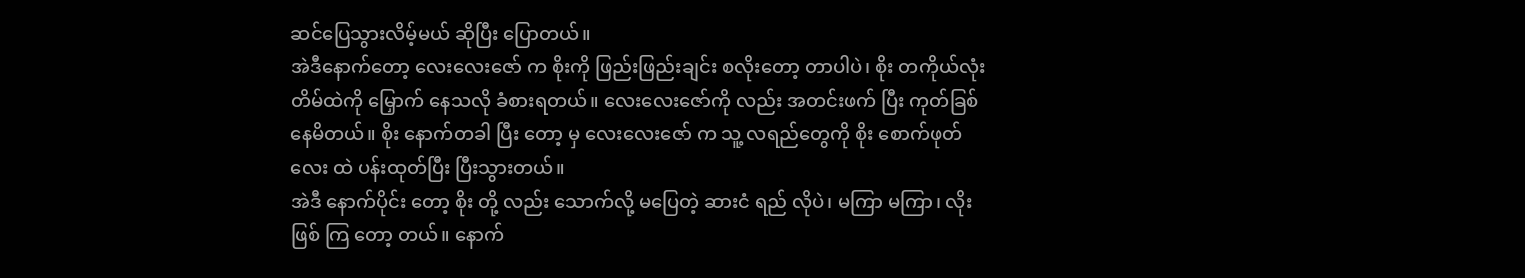ဆင်ပြေသွားလိမ့်မယ် ဆိုပြီး ပြောတယ်။
အဲဒီနောက်တော့ လေးလေးဇော် က စိုးကို ဖြည်းဖြည်းချင်း စလိုးတော့ တာပါပဲ၊ စိုး တကိုယ်လုံး တိမ်ထဲကို မြှောက် နေသလို ခံစားရတယ်။ လေးလေးဇော်ကို လည်း အတင်းဖက် ပြီး ကုတ်ခြစ်နေမိတယ်။ စိုး နောက်တခါ ပြီး တော့ မှ လေးလေးဇော် က သူ့ လရည်တွေကို စိုး စောက်ဖုတ်လေး ထဲ ပန်းထုတ်ပြီး ပြီးသွားတယ်။
အဲဒီ နောက်ပိုင်း တော့ စိုး တို့ လည်း သောက်လို့ မပြေတဲ့ ဆားငံ ရည် လိုပဲ၊ မကြာ မကြာ၊ လိုးဖြစ် ကြ တော့ တယ်။ နောက်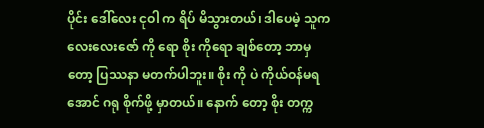ပိုင်း ဒေါ်လေး ငုဝါ က ရိပ် မိသွားတယ်၊ ဒါပေမဲ့ သူက လေးလေးဇော် ကို ရော စိုး ကိုရော ချစ်တော့ ဘာမှ တော့ ပြဿနာ မတက်ပါဘူး။ စိုး ကို ပဲ ကိုယ်ဝန်မရအောင် ဂရု စိုက်ဖို့ မှာတယ်။ နောက် တော့ စိုး တက္က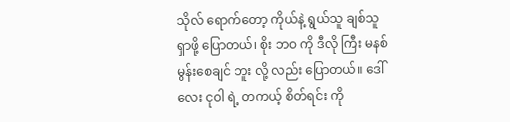သိုလ် ရောက်တော့ ကိုယ်နဲ့ ရွယ်သူ ချစ်သူ ရှာဖို့ ပြောတယ်၊ စိုး ဘဝ ကို ဒီလို ကြီး မနစ်မွန်းစေချင် ဘူး လို့ လည်း ပြောတယ်။ ဒေါ်လေး ငုဝါ ရဲ့ တကယ့် စိတ်ရင်း ကို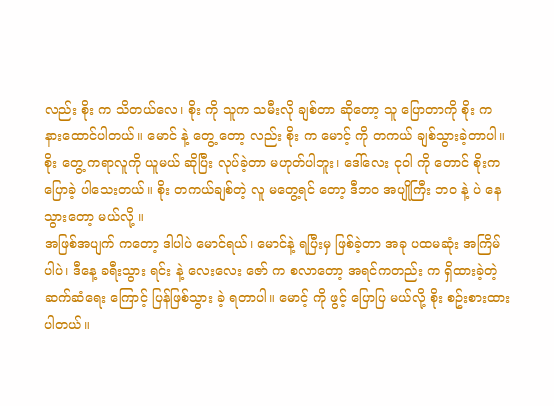လည်း စိုး က သိတယ်လေ၊ စိုး ကို သူက သမီးလို ချစ်တာ ဆိုတော့ သူ ပြောတာကို စိုး က နားထောင်ပါတယ်။ မောင် နဲ့ တွေ့ တော့ လည်း စိုး က မောင့် ကို တကယ် ချစ်သွားခဲ့တာပါ။ စိုး တွေ့ ကရာလူကို ယူမယ် ဆိုပြီး လုပ်ခဲ့တာ မဟုတ်ပါဘူး၊ ဒေါ်လေး ငုဝါ ကို တောင် စိုးက ပြောခဲ့ ပါသေးတယ်။ စိုး တကယ်ချစ်တဲ့ လူ မတွေ့ရင် တော့ ဒီဘဝ အပျိုကြီး ဘဝ နဲ့ ပဲ နေသွားတော့ မယ်လို့ ။
အဖြစ်အပျက် ကတော့ ဒါပါပဲ မောင်ရယ်၊ မောင်နဲ့ ရပြီးမှ ဖြစ်ခဲ့တာ အခု ပထမဆုံး အကြိမ်ပါပဲ၊ ဒီနေ့ ခရီးသွား ရင်း နဲ့ လေးလေး ဇော် က စလာတော့ အရင်ကတည်း က ရှိထားခဲ့တဲ့ ဆက်ဆံရေး ကြောင့် ပြန်ဖြစ်သွား ခဲ့ ရတာပါ။ မောင့် ကို ဖွင့် ပြောပြ မယ်လို့ စိုး စဥ်းစားထားပါတယ်။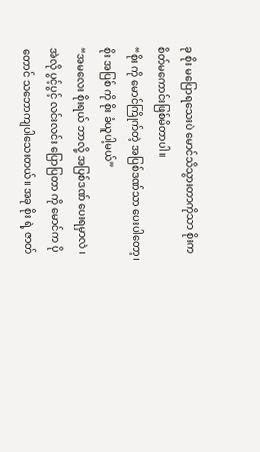ခု စိုး မပြောရသေးပဲ မောင်သိသွားတာကိုသာ စိုးက စိတ်မကောင်းဖြစ်မိတာပါ။
“စိုး ကို မောင်ကြိုက်တဲ့ အပြစ်ဒဏ်သာ ပေးပါတော့၊ စိုး အပြစ် ကို စိုး ခံယူပါ့မယ်”
“အမလေး စိုးရယ် ဘာလို့ အပြစ်ဒဏ် ပေးရမှာလဲ ၊ အဲလို ပွင့်ပွင့် လင်းလင်း ပြောပြတာ ကို မောင်က ပိုတောင် သဘောကျပါသေးတယ်။ အခု စိုး ရဲ့ ဇာတ်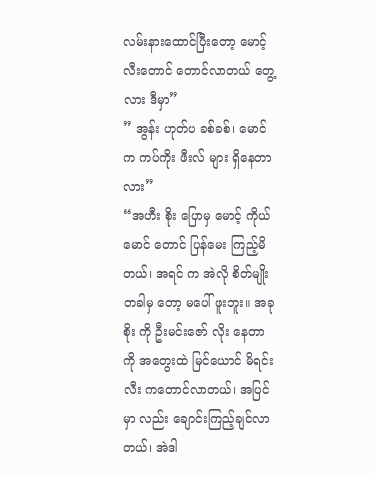လမ်းနားထောင်ပြီးတော့ မောင့် လီးတောင် တောင်လာတယ် တွေ့လား ဒီမှာ”
” အွန်း ဟုတ်ပ ခစ်ခစ်၊ မောင် က ကပ်ကိုး ဖီးလ် များ ရှိနေတာလား”
“အဟီး စိုး ပြောမှ မောင့် ကိုယ် မောင် တောင် ပြန်မေး ကြည့်မိတယ်၊ အရင် က အဲလို စိတ်မျိုး တခါမှ တော့ မပေါ် ဖူးဘူး။ အခု စိုး ကို ဦးမင်းဇော် လိုး နေတာကို အတွေးထဲ မြင်ယောင် မိရင်း လီး ကတောင်လာတယ်၊ အပြင်မှာ လည်း ချောင်းကြည့်ချင်လာတယ်၊ အဲဒါ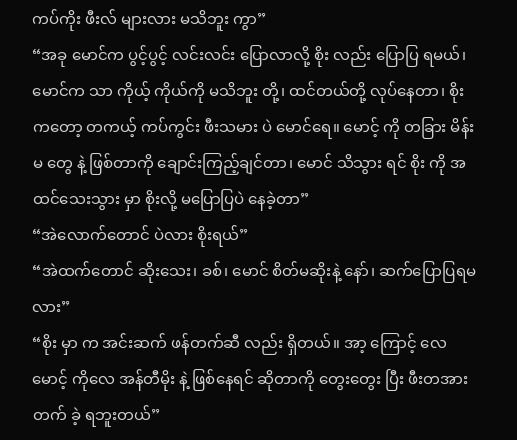ကပ်ကိုး ဖီးလ် များလား မသိဘူး ကွာ”
“အခု မောင်က ပွင့်ပွင့် လင်းလင်း ပြောလာလို့ စိုး လည်း ပြောပြ ရမယ်၊ မောင်က သာ ကိုယ့် ကိုယ်ကို မသိဘူး တို့၊ ထင်တယ်တို့ လုပ်နေတာ၊ စိုး ကတော့ တကယ့် ကပ်ကွင်း ဖီးသမား ပဲ မောင်ရေ။ မောင့် ကို တခြား မိန်းမ တွေ နဲ့ ဖြစ်တာကို ချောင်းကြည့်ချင်တာ၊ မောင် သိသွား ရင် စိုး ကို အထင်သေးသွား မှာ စိုးလို့ မပြောပြပဲ နေခဲ့တာ”
“အဲလောက်တောင် ပဲလား စိုးရယ်”
“အဲထက်တောင် ဆိုးသေး၊ ခစ်၊ မောင် စိတ်မဆိုးနဲ့ နော်၊ ဆက်ပြောပြရမလား”
“စိုး မှာ က အင်းဆက် ဖန်တက်ဆီ လည်း ရှိတယ်။ အာ့ ကြောင့် လေ မောင့် ကိုလေ အန်တီမိုး နဲ့ ဖြစ်နေရင် ဆိုတာကို တွေးတွေး ပြီး ဖီးတအား တက် ခဲ့ ရဘူးတယ်”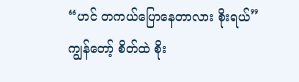“ဟင် တကယ်ပြောနေတာလား စိုးရယ်”
ကျွန်တော့် စိတ်ထဲ စိုး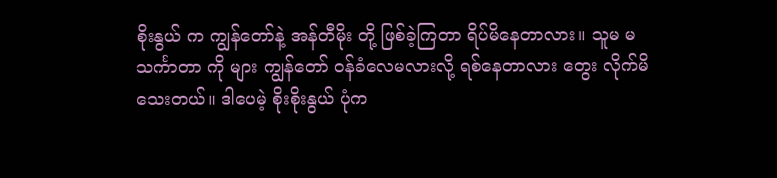စိုးနွယ် က ကျွန်တော်နဲ့ အန်တီမိုး တို့ ဖြစ်ခဲ့ကြတာ ရိပ်မိနေတာလား။ သူမ မသင်္ကာတာ ကို များ ကျွန်တော် ဝန်ခံလေမလားလို့ ရစ်နေတာလား တွေး လိုက်မိသေးတယ်။ ဒါပေမဲ့ စိုးစိုးနွယ် ပုံက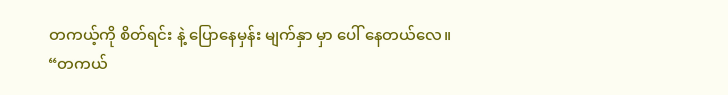တကယ့်ကို စိတ်ရင်း နဲ့ ပြောနေမှန်း မျက်နှာ မှာ ပေါ် နေတယ်လေ။
“တကယ်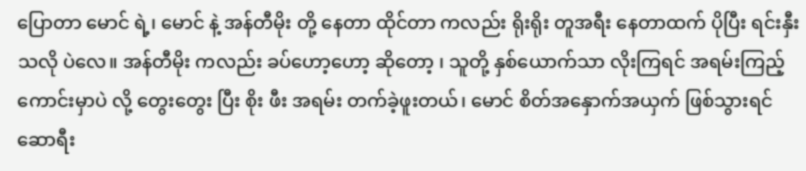ပြောတာ မောင် ရဲ့၊ မောင် နဲ့ အန်တီမိုး တို့ နေတာ ထိုင်တာ ကလည်း ရိုးရိုး တူအရီး နေတာထက် ပိုပြီး ရင်းနှီး သလို ပဲလေ။ အန်တီမိုး ကလည်း ခပ်ဟော့ဟော့ ဆိုတော့ ၊ သူတို့ နှစ်ယောက်သာ လိုးကြရင် အရမ်းကြည့် ကောင်းမှာပဲ လို့ တွေးတွေး ပြီး စိုး ဖီး အရမ်း တက်ခဲ့ဖူးတယ်၊ မောင် စိတ်အနှောက်အယှက် ဖြစ်သွားရင် ဆောရီး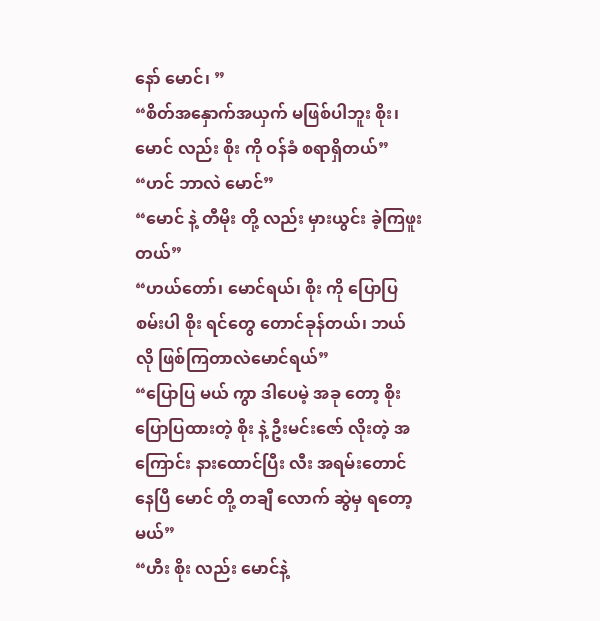နော် မောင်၊ ”
“စိတ်အနှောက်အယှက် မဖြစ်ပါဘူး စိုး၊ မောင် လည်း စိုး ကို ဝန်ခံ စရာရှိတယ်”
“ဟင် ဘာလဲ မောင်”
“မောင် နဲ့ တီမိုး တို့ လည်း မှားယွင်း ခဲ့ကြဖူးတယ်”
“ဟယ်တော်၊ မောင်ရယ်၊ စိုး ကို ပြောပြ စမ်းပါ စိုး ရင်တွေ တောင်ခုန်တယ်၊ ဘယ်လို ဖြစ်ကြတာလဲမောင်ရယ်”
“ပြောပြ မယ် ကွာ ဒါပေမဲ့ အခု တော့ စိုး ပြောပြထားတဲ့ စိုး နဲ့ ဦးမင်းဇော် လိုးတဲ့ အကြောင်း နားထောင်ပြီး လီး အရမ်းတောင် နေပြီ မောင် တို့ တချီ လောက် ဆွဲမှ ရတော့ မယ်”
“ဟီး စိုး လည်း မောင်နဲ့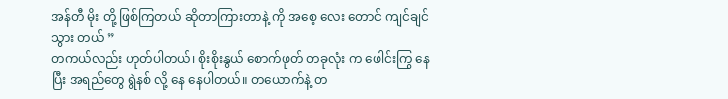အန်တီ မိုး တို့ ဖြစ်ကြတယ် ဆိုတာကြားတာနဲ့ ကို အစေ့ လေး တောင် ကျင်ချင် သွား တယ် ”
တကယ်လည်း ဟုတ်ပါတယ်၊ စိုးစိုးနွယ် စောက်ဖုတ် တခုလုံး က ဖေါင်းကြွ နေပြီး အရည်တွေ ရွဲနစ် လို့ နေ နေပါတယ်။ တယောက်နဲ့ တ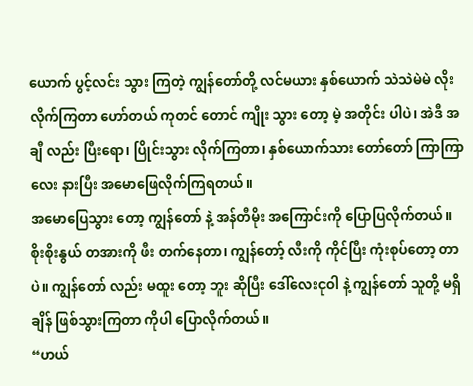ယောက် ပွင့်လင်း သွား ကြတဲ့ ကျွန်တော်တို့ လင်မယား နှစ်ယောက် သဲသဲမဲမဲ လိုးလိုက်ကြတာ ဟော်တယ် ကုတင် တောင် ကျိုး သွား တော့ မဲ့ အတိုင်း ပါပဲ၊ အဲဒီ အချီ လည်း ပြီးရော၊ ပြိုင်းသွား လိုက်ကြတာ၊ နှစ်ယောက်သား တော်တော် ကြာကြာလေး နားပြီး အမောဖြေလိုက်ကြရတယ်။
အမောပြေသွား တော့ ကျွန်တော် နဲ့ အန်တီမိုး အကြောင်းကို ပြောပြလိုက်တယ်။ စိုးစိုးနွယ် တအားကို ဖီး တက်နေတာ၊ ကျွန်တော့် လီးကို ကိုင်ပြီး ကုံးစုပ်တော့ တာပဲ။ ကျွန်တော် လည်း မထူး တော့ ဘူး ဆိုပြီး ဒေါ်လေးငုဝါ နဲ့ ကျွန်တော် သူတို့ မရှိချိန် ဖြစ်သွားကြတာ ကိုပါ ပြောလိုက်တယ်။
“ဟယ်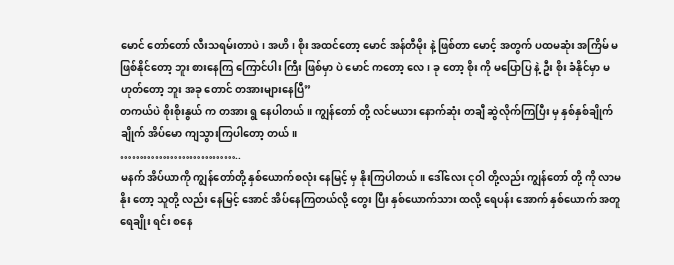မောင် တော်တော် လီးသရမ်းတာပဲ၊ အဟိ၊ စိုး အထင်တော့ မောင် အန်တီမိုး နဲ့ ဖြစ်တာ မောင့် အတွက် ပထမဆုံး အကြိမ် မဖြစ်နိုင်တော့ ဘူး စားနေကြ ကြောင်ပါး ကြီး ဖြစ်မှာ ပဲ မောင် ကတော့ လေ၊ ခု တော့ စိုး ကို မပြောပြ နဲ့ ဦး စိုး ခံနိုင်မှာ မဟုတ်တော့ ဘူး အခု တောင် တအားများနေပြီ”
တကယ်ပဲ စိုးစိုးနွယ် က တအား ရွ နေပါတယ်။ ကျွန်တော် တို့ လင်မယား နောက်ဆုံး တချီ ဆွဲလိုက်ကြပြီး မှ နှစ်နှစ်ချိုက်ချိုက် အိပ်မော ကျသွားကြပါတော့ တယ်။
…………………………..
မနက် အိပ်ယာကို ကျွန်တော်တို့ နှစ်ယောက်စလုံး နေမြင့် မှ နိုးကြပါတယ်။ ဒေါ်လေး ငုဝါ တို့လည်း ကျွန်တော် တို့ ကို လာမနိုး တော့ သူတို့ လည်း နေမြင့် အောင် အိပ်နေကြတယ်လို့ တွေး ပြီး နှစ်ယောက်သား ထလို့ ရေပန်း အောက် နှစ်ယောက် အတူ ရေချိုး ရင်း စနေ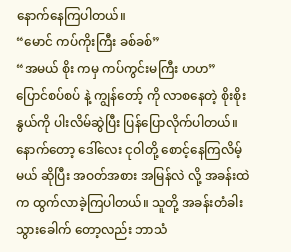နောက်နေကြပါတယ်။
“မောင် ကပ်ကိုးကြီး ခစ်ခစ်”
“အမယ် စိုး ကမှ ကပ်ကွင်းမကြီး ဟဟ”
ပြောင်စပ်စပ် နဲ့ ကျွန်တော့် ကို လာစနေတဲ့ စိုးစိုးနွယ်ကို ပါးလိမ်ဆွဲပြီး ပြန်ပြောလိုက်ပါတယ်။ နောက်တော့ ဒေါ်လေး ငုဝါတို့ စောင့်နေကြလိမ့်မယ် ဆိုပြီး အဝတ်အစား အမြန်လဲ လို့ အခန်းထဲက ထွက်လာခဲ့ကြပါတယ်။ သူတို့ အခန်းတံခါး သွားခေါက် တော့လည်း ဘာသံ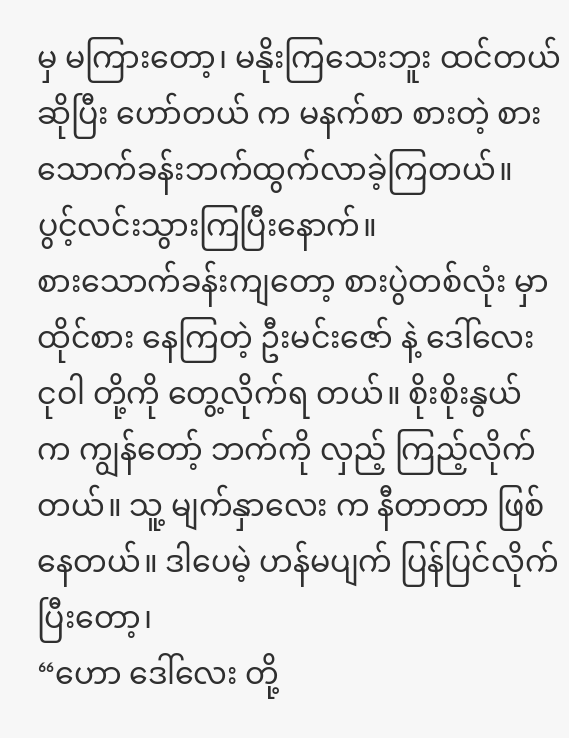မှ မကြားတော့၊ မနိုးကြသေးဘူး ထင်တယ်ဆိုပြီး ဟော်တယ် က မနက်စာ စားတဲ့ စားသောက်ခန်းဘက်ထွက်လာခဲ့ကြတယ်။
ပွင့်လင်းသွားကြပြီးနောက်။
စားသောက်ခန်းကျတော့ စားပွဲတစ်လုံး မှာ ထိုင်စား နေကြတဲ့ ဦးမင်းဇော် နဲ့ ဒေါ်လေး ငုဝါ တို့ကို တွေ့လိုက်ရ တယ်။ စိုးစိုးနွယ် က ကျွန်တော့် ဘက်ကို လှည့် ကြည့်လိုက်တယ်။ သူ့ မျက်နှာလေး က နီတာတာ ဖြစ်နေတယ်။ ဒါပေမဲ့ ဟန်မပျက် ပြန်ပြင်လိုက်ပြီးတော့၊
“ဟော ဒေါ်လေး တို့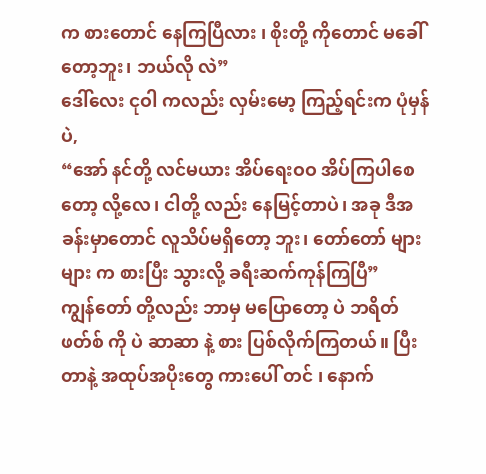က စားတောင် နေကြပြီလား ၊ စိုးတို့ ကိုတောင် မခေါ် တော့ဘူး၊ ဘယ်လို လဲ”
ဒေါ်လေး ငုဝါ ကလည်း လှမ်းမော့ ကြည့်ရင်းက ပုံမှန်ပဲ,
“အော် နင်တို့ လင်မယား အိပ်ရေးဝဝ အိပ်ကြပါစေတော့ လို့လေ၊ ငါတို့ လည်း နေမြင့်တာပဲ၊ အခု ဒီအခန်းမှာတောင် လူသိပ်မရှိတော့ ဘူး၊ တော်တော် များများ က စားပြီး သွားလို့ ခရီးဆက်ကုန်ကြပြီ”
ကျွန်တော် တို့လည်း ဘာမှ မပြောတော့ ပဲ ဘရိတ်ဖတ်စ် ကို ပဲ ဆာဆာ နဲ့ စား ပြစ်လိုက်ကြတယ်။ ပြီးတာနဲ့ အထုပ်အပိုးတွေ ကားပေါ် တင် ၊ နောက်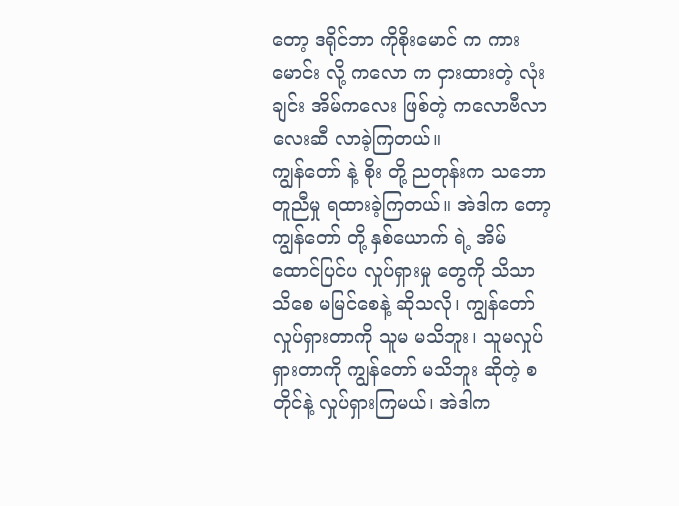တော့ ဒရိုင်ဘာ ကိုစိုးမောင် က ကားမောင်း လို့ ကလော က ငှားထားတဲ့ လုံးချင်း အိမ်ကလေး ဖြစ်တဲ့ ကလောဗီလာ လေးဆီ လာခဲ့ကြတယ်။
ကျွန်တော် နဲ့ စိုး တို့ ညတုန်းက သဘောတူညီမှု ရထားခဲ့ကြတယ်။ အဲဒါက တော့ ကျွန်တော် တို့ နှစ်ယောက် ရဲ့ အိမ်ထောင်ပြင်ပ လှုပ်ရှားမှု တွေကို သိသာသိစေ မမြင်စေနဲ့ ဆိုသလို၊ ကျွန်တော် လှုပ်ရှားတာကို သူမ မသိဘူး၊ သူမလှုပ်ရှားတာကို ကျွန်တော် မသိဘူး ဆိုတဲ့ စတိုင်နဲ့ လှုပ်ရှားကြမယ်၊ အဲဒါက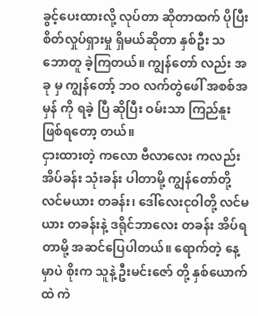ခွင့်ပေးထားလို့ လုပ်တာ ဆိုတာထက် ပိုပြီး စိတ်လှုပ်ရှားမှု ရှိမယ်ဆိုတာ နှစ်ဦး သဘောတူ ခဲ့ကြတယ်။ ကျွန်တော် လည်း အခု မှ ကျွန်တော့် ဘဝ လက်တွဲဖေါ် အစစ်အမှန် ကို ရခဲ့ ပြီ ဆိုပြီး ဝမ်းသာ ကြည်နူး ဖြစ်ရတော့ တယ်။
ငှားထားတဲ့ ကလော ဗီလာလေး ကလည်း အိပ်ခန်း သုံးခန်း ပါတာမို့ ကျွန်တော်တို့ လင်မယား တခန်း၊ ဒေါ်လေးငုဝါတို့ လင်မယား တခန်းနဲ့ ဒရိုင်ဘာလေး တခန်း အိပ်ရတာမို့ အဆင်ပြေပါတယ်။ ရောက်တဲ့ နေ့ မှာပဲ စိုးက သူနဲ့ ဦးမင်းဇော် တို့ နှစ်ယောက်ထဲ ကဲ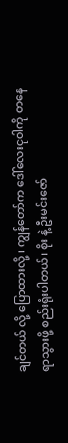ချင်တယ် လို့ ပြောထားလို့ ၊ ကျွန်တော်က ဒေါ်လေးငုဝါကို တနေရာသွားဖို့ စည်းရုံးပါတယ်၊ စိုး နဲ့ ဦးမင်းဇော်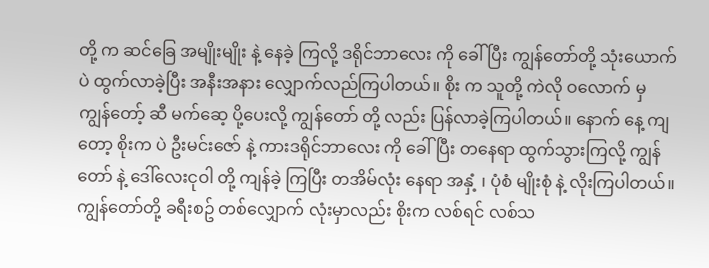တို့ က ဆင်ခြေ အမျိုးမျိုး နဲ့ နေခဲ့ ကြလို့ ဒရိုင်ဘာလေး ကို ခေါ် ပြီး ကျွန်တော်တို့ သုံးယောက် ပဲ ထွက်လာခဲ့ပြီး အနီးအနား လျှောက်လည်ကြပါတယ်။ စိုး က သူတို့ ကဲလို ဝလောက် မှ ကျွန်တော့် ဆီ မက်ဆေ့ ပို့ပေးလို့ ကျွန်တော် တို့ လည်း ပြန်လာခဲ့ကြပါတယ်။ နောက် နေ့ ကျတော့ စိုးက ပဲ ဦးမင်းဇော် နဲ့ ကားဒရိုင်ဘာလေး ကို ခေါ် ပြီး တနေရာ ထွက်သွားကြလို့ ကျွန်တော် နဲ့ ဒေါ်လေးငုဝါ တို့ ကျန်ခဲ့ ကြပြီး တအိမ်လုံး နေရာ အနှံ့ ၊ ပုံစံ မျိုးစုံ နဲ့ လိုးကြပါတယ်။
ကျွန်တော်တို့ ခရီးစဥ် တစ်လျှောက် လုံးမှာလည်း စိုးက လစ်ရင် လစ်သ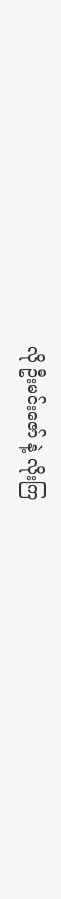လို ဦးမင်းဇော် နဲ့ လိုးကြ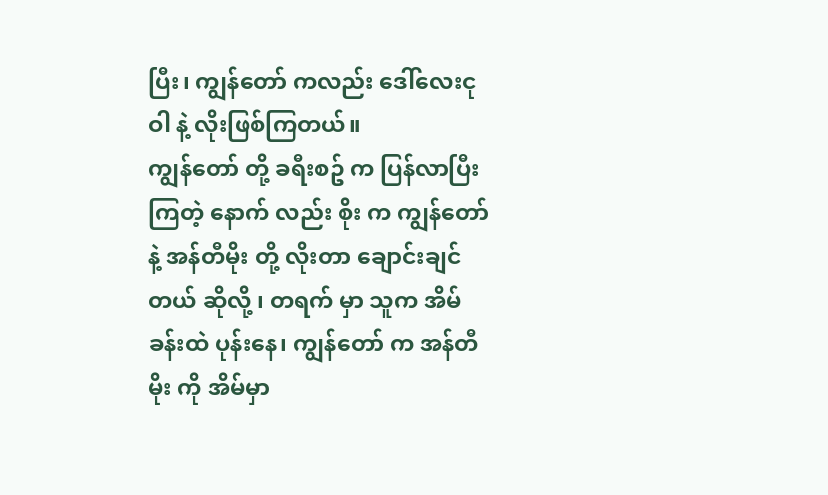ပြီး၊ ကျွန်တော် ကလည်း ဒေါ်လေးငုဝါ နဲ့ လိုးဖြစ်ကြတယ်။
ကျွန်တော် တို့ ခရီးစဥ် က ပြန်လာပြီးကြတဲ့ နောက် လည်း စိုး က ကျွန်တော်နဲ့ အန်တီမိုး တို့ လိုးတာ ချောင်းချင် တယ် ဆိုလို့ ၊ တရက် မှာ သူက အိမ်ခန်းထဲ ပုန်းနေ၊ ကျွန်တော် က အန်တီမိုး ကို အိမ်မှာ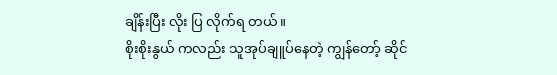ချိန်းပြီး လိုး ပြ လိုက်ရ တယ်။
စိုးစိုးနွယ် ကလည်း သူအုပ်ချူပ်နေတဲ့ ကျွန်တော့် ဆိုင်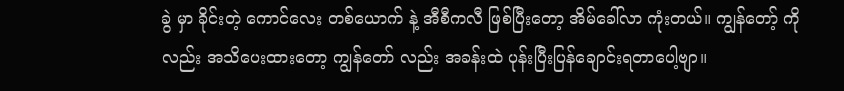ခွဲ မှာ ခိုင်းတဲ့ ကောင်လေး တစ်ယောက် နဲ့ အီစီကလီ ဖြစ်ပြီးတော့ အိမ်ခေါ်လာ ကုံးတယ်။ ကျွန်တော့် ကို လည်း အသိပေးထားတော့ ကျွန်တော် လည်း အခန်းထဲ ပုန်းပြီးပြန်ချောင်းရတာပေါ့ဗျာ။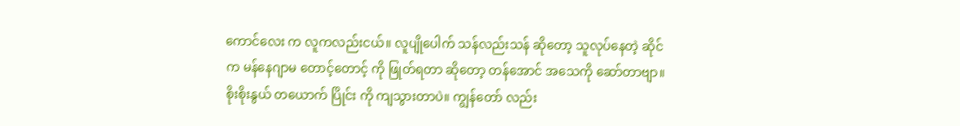ကောင်လေး က လူကလည်းငယ်။ လူပျိုပေါက် သန်လည်းသန် ဆိုတော့ သူလုပ်နေတဲ့ ဆိုင်က မန်နေဂျာမ တောင့်တောင့် ကို ဖြုတ်ရတာ ဆိုတော့ တန်အောင် အသေကို ဆော်တာဗျာ။ စိုးစိုးနွယ် တယောက် ပြိုင်း ကို ကျသွားတာပဲ။ ကျွန်တော် လည်း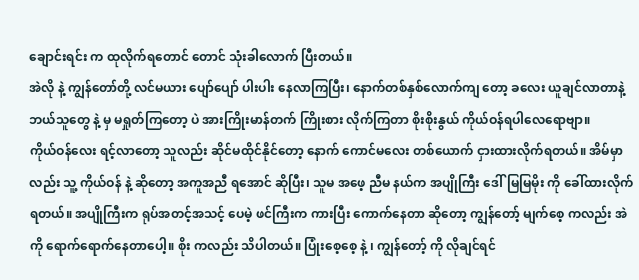ချောင်းရင်း က ထုလိုက်ရတောင် တောင် သုံးခါလောက် ပြီးတယ်။
အဲလို နဲ့ ကျွန်တော်တို့ လင်မယား ပျော်ပျော် ပါးပါး နေလာကြပြီး၊ နောက်တစ်နှစ်လောက်ကျ တော့ ခလေး ယူချင်လာတာနဲ့ ဘယ်သူတွေ နဲ့ မှ မရှုတ်ကြတော့ ပဲ အားကြိုးမာန်တက် ကြိုးစား လိုက်ကြတာ စိုးစိုးနွယ် ကိုယ်ဝန်ရပါလေရောဗျာ။
ကိုယ်ဝန်လေး ရင့်လာတော့ သူလည်း ဆိုင်မထိုင်နိုင်တော့ နောက် ကောင်မလေး တစ်ယောက် ငှားထားလိုက်ရတယ်။ အိမ်မှာလည်း သူ့ ကိုယ်ဝန် နဲ့ ဆိုတော့ အကူအညီ ရအောင် ဆိုပြီး၊ သူမ အဖေ့ ညီမ နယ်က အပျိုကြီး ဒေါ်မြမြမိုး ကို ခေါ်ထားလိုက်ရတယ်။ အပျိုကြီးက ရုပ်အတင့်အသင့် ပေမဲ့ ဖင်ကြီးက ကားပြီး ကောက်နေတာ ဆိုတော့ ကျွန်တော့် မျက်စေ့ ကလည်း အဲကို ရောက်ရောက်နေတာပေါ့။ စိုး ကလည်း သိပါတယ်။ ပြုံးစေ့စေ့ နဲ့ ၊ ကျွန်တော့် ကို လိုချင်ရင်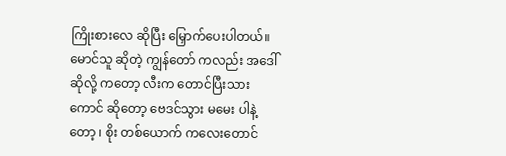ကြိုးစားလေ ဆိုပြီး မြှောက်ပေးပါတယ်။ မောင်သူ ဆိုတဲ့ ကျွန်တော် ကလည်း အဒေါ် ဆိုလို့ ကတော့ လီးက တောင်ပြီးသား ကောင် ဆိုတော့ ဗေဒင်သွား မမေး ပါနဲ့ တော့ ၊ စိုး တစ်ယောက် ကလေးတောင်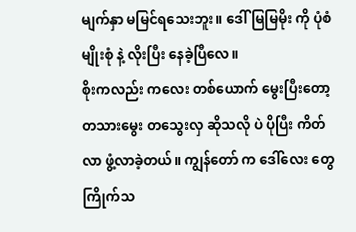မျက်နှာ မမြင်ရသေးဘူး။ ဒေါ်မြမြမိုး ကို ပုံစံ မျိုးစုံ နဲ့ လိုးပြီး နေခဲ့ပြီလေ။
စိုးကလည်း ကလေး တစ်ယောက် မွေးပြီးတော့ တသားမွေး တသွေးလှ ဆိုသလို ပဲ ပိုပြီး ကိတ်လာ ဖွံ့လာခဲ့တယ်။ ကျွန်တော် က ဒေါ်လေး တွေ ကြိုက်သ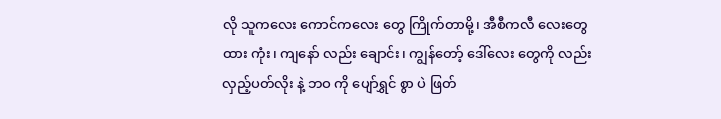လို သူကလေး ကောင်ကလေး တွေ ကြိုက်တာမို့၊ အီစီကလီ လေးတွေ ထား ကုံး၊ ကျနော် လည်း ချောင်း၊ ကျွန်တော့် ဒေါ်လေး တွေကို လည်း လှည့်ပတ်လိုး နဲ့ ဘဝ ကို ပျော်ရွှင် စွာ ပဲ ဖြတ်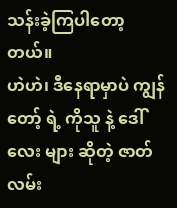သန်းခဲ့ကြပါတော့ တယ်။
ဟဲဟဲ၊ ဒီနေရာမှာပဲ ကျွန်တော့် ရဲ့ ကိုသူ နဲ့ ဒေါ်လေး များ ဆိုတဲ့ ဇာတ်လမ်း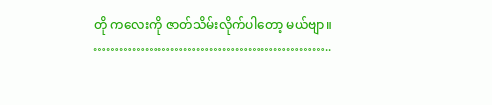တို ကလေးကို ဇာတ်သိမ်းလိုက်ပါတော့ မယ်ဗျာ။
………………………………………………..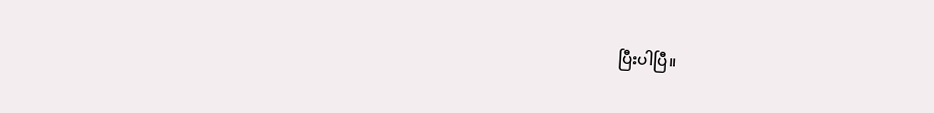ပြီးပါပြီ။